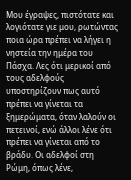Μου έγραψες, πιστότατε και λογιότατε γιε μου, ρωτώντας ποια ώρα πρέπει να λήγει η νηστεία την ημέρα του Πάσχα. Λες ότι μερικοί από τους αδελφούς υποστηρίζουν πως αυτό πρέπει να γίνεται τα ξημερώματα, όταν λαλούν οι πετεινοί, ενώ άλλοι λένε ότι πρέπει να γίνεται από το βράδυ. Οι αδελφοί στη Ρώμη, όπως λένε,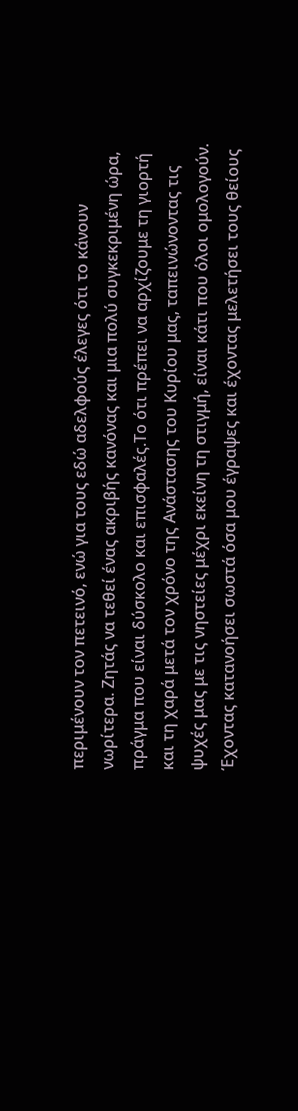περιμένουν τον πετεινό, ενώ για τους εδώ αδελφούς έλεγες ότι το κάνουν νωρίτερα. Ζητάς να τεθεί ένας ακριβής κανόνας και μια πολύ συγκεκριμένη ώρα, πράγμα που είναι δύσκολο και επισφαλές.Το ότι πρέπει να αρχίζουμε τη γιορτή και τη χαρά μετά τον χρόνο της Ανάστασης του Κυρίου μας, ταπεινώνοντας τις ψυχές μας με τις νηστείες μέχρι εκείνη τη στιγμή, είναι κάτι που όλοι ομολογούν. Έχοντας κατανοήσει σωστά όσα μου έγραψες και έχοντας μελετήσει τους θείους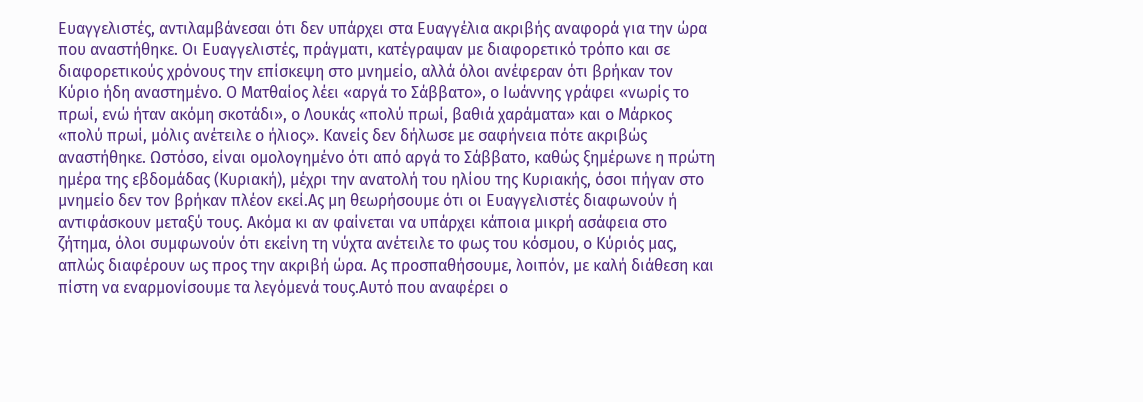Ευαγγελιστές, αντιλαμβάνεσαι ότι δεν υπάρχει στα Ευαγγέλια ακριβής αναφορά για την ώρα που αναστήθηκε. Οι Ευαγγελιστές, πράγματι, κατέγραψαν με διαφορετικό τρόπο και σε διαφορετικούς χρόνους την επίσκεψη στο μνημείο, αλλά όλοι ανέφεραν ότι βρήκαν τον Κύριο ήδη αναστημένο. Ο Ματθαίος λέει «αργά το Σάββατο», ο Ιωάννης γράφει «νωρίς το πρωί, ενώ ήταν ακόμη σκοτάδι», ο Λουκάς «πολύ πρωί, βαθιά χαράματα» και ο Μάρκος «πολύ πρωί, μόλις ανέτειλε ο ήλιος». Κανείς δεν δήλωσε με σαφήνεια πότε ακριβώς αναστήθηκε. Ωστόσο, είναι ομολογημένο ότι από αργά το Σάββατο, καθώς ξημέρωνε η πρώτη ημέρα της εβδομάδας (Κυριακή), μέχρι την ανατολή του ηλίου της Κυριακής, όσοι πήγαν στο μνημείο δεν τον βρήκαν πλέον εκεί.Ας μη θεωρήσουμε ότι οι Ευαγγελιστές διαφωνούν ή αντιφάσκουν μεταξύ τους. Ακόμα κι αν φαίνεται να υπάρχει κάποια μικρή ασάφεια στο ζήτημα, όλοι συμφωνούν ότι εκείνη τη νύχτα ανέτειλε το φως του κόσμου, ο Κύριός μας, απλώς διαφέρουν ως προς την ακριβή ώρα. Ας προσπαθήσουμε, λοιπόν, με καλή διάθεση και πίστη να εναρμονίσουμε τα λεγόμενά τους.Αυτό που αναφέρει ο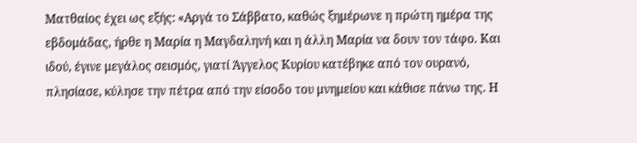Ματθαίος έχει ως εξής: «Αργά το Σάββατο, καθώς ξημέρωνε η πρώτη ημέρα της εβδομάδας, ήρθε η Μαρία η Μαγδαληνή και η άλλη Μαρία να δουν τον τάφο. Και ιδού, έγινε μεγάλος σεισμός, γιατί Άγγελος Κυρίου κατέβηκε από τον ουρανό, πλησίασε, κύλησε την πέτρα από την είσοδο του μνημείου και κάθισε πάνω της. Η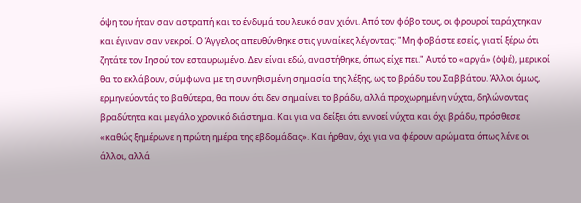όψη του ήταν σαν αστραπή και το ένδυμά του λευκό σαν χιόνι. Από τον φόβο τους, οι φρουροί ταράχτηκαν και έγιναν σαν νεκροί. Ο Άγγελος απευθύνθηκε στις γυναίκες λέγοντας: "Μη φοβάστε εσείς, γιατί ξέρω ότι ζητάτε τον Ιησού τον εσταυρωμένο. Δεν είναι εδώ, αναστήθηκε, όπως είχε πει." Αυτό το «αργά» (ὀψέ), μερικοί θα το εκλάβουν, σύμφωνα με τη συνηθισμένη σημασία της λέξης, ως το βράδυ του Σαββάτου. Άλλοι όμως, ερμηνεύοντάς το βαθύτερα, θα πουν ότι δεν σημαίνει το βράδυ, αλλά προχωρημένη νύχτα, δηλώνοντας βραδύτητα και μεγάλο χρονικό διάστημα. Και για να δείξει ότι εννοεί νύχτα και όχι βράδυ, πρόσθεσε «καθώς ξημέρωνε η πρώτη ημέρα της εβδομάδας». Και ήρθαν, όχι για να φέρουν αρώματα όπως λένε οι άλλοι, αλλά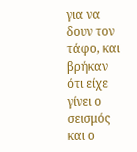για να δουν τον τάφο, και βρήκαν ότι είχε γίνει ο σεισμός και ο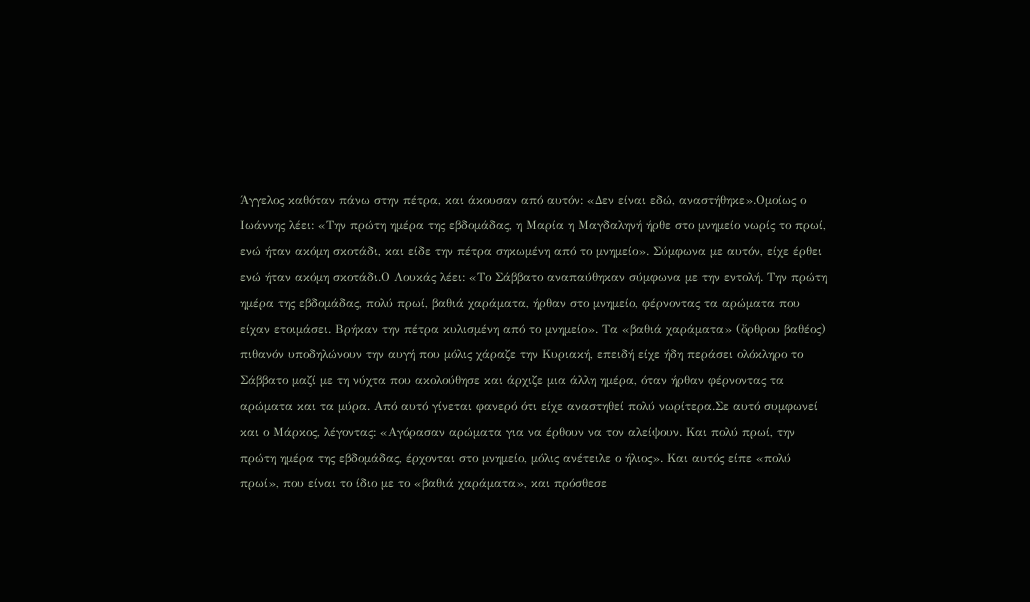Άγγελος καθόταν πάνω στην πέτρα, και άκουσαν από αυτόν: «Δεν είναι εδώ, αναστήθηκε».Ομοίως ο Ιωάννης λέει: «Την πρώτη ημέρα της εβδομάδας, η Μαρία η Μαγδαληνή ήρθε στο μνημείο νωρίς το πρωί, ενώ ήταν ακόμη σκοτάδι, και είδε την πέτρα σηκωμένη από το μνημείο». Σύμφωνα με αυτόν, είχε έρθει ενώ ήταν ακόμη σκοτάδι.Ο Λουκάς λέει: «Το Σάββατο αναπαύθηκαν σύμφωνα με την εντολή. Την πρώτη ημέρα της εβδομάδας, πολύ πρωί, βαθιά χαράματα, ήρθαν στο μνημείο, φέρνοντας τα αρώματα που είχαν ετοιμάσει. Βρήκαν την πέτρα κυλισμένη από το μνημείο». Τα «βαθιά χαράματα» (ὄρθρου βαθέος) πιθανόν υποδηλώνουν την αυγή που μόλις χάραζε την Κυριακή, επειδή είχε ήδη περάσει ολόκληρο το Σάββατο μαζί με τη νύχτα που ακολούθησε και άρχιζε μια άλλη ημέρα, όταν ήρθαν φέρνοντας τα αρώματα και τα μύρα. Από αυτό γίνεται φανερό ότι είχε αναστηθεί πολύ νωρίτερα.Σε αυτό συμφωνεί και ο Μάρκος, λέγοντας: «Αγόρασαν αρώματα για να έρθουν να τον αλείψουν. Και πολύ πρωί, την πρώτη ημέρα της εβδομάδας, έρχονται στο μνημείο, μόλις ανέτειλε ο ήλιος». Και αυτός είπε «πολύ πρωί», που είναι το ίδιο με το «βαθιά χαράματα», και πρόσθεσε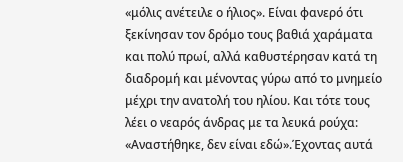«μόλις ανέτειλε ο ήλιος». Είναι φανερό ότι ξεκίνησαν τον δρόμο τους βαθιά χαράματα και πολύ πρωί, αλλά καθυστέρησαν κατά τη διαδρομή και μένοντας γύρω από το μνημείο μέχρι την ανατολή του ηλίου. Και τότε τους λέει ο νεαρός άνδρας με τα λευκά ρούχα: «Αναστήθηκε, δεν είναι εδώ».Έχοντας αυτά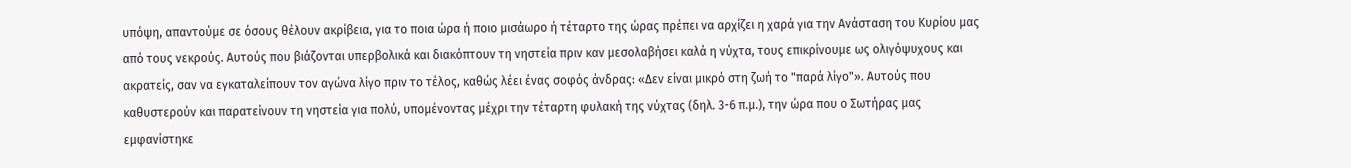υπόψη, απαντούμε σε όσους θέλουν ακρίβεια, για το ποια ώρα ή ποιο μισάωρο ή τέταρτο της ώρας πρέπει να αρχίζει η χαρά για την Ανάσταση του Κυρίου μας από τους νεκρούς. Αυτούς που βιάζονται υπερβολικά και διακόπτουν τη νηστεία πριν καν μεσολαβήσει καλά η νύχτα, τους επικρίνουμε ως ολιγόψυχους και ακρατείς, σαν να εγκαταλείπουν τον αγώνα λίγο πριν το τέλος, καθώς λέει ένας σοφός άνδρας: «Δεν είναι μικρό στη ζωή το "παρά λίγο"». Αυτούς που καθυστερούν και παρατείνουν τη νηστεία για πολύ, υπομένοντας μέχρι την τέταρτη φυλακή της νύχτας (δηλ. 3-6 π.μ.), την ώρα που ο Σωτήρας μας εμφανίστηκε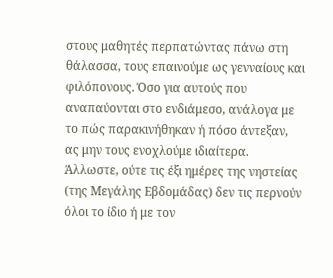στους μαθητές περπατώντας πάνω στη θάλασσα, τους επαινούμε ως γενναίους και φιλόπονους. Όσο για αυτούς που αναπαύονται στο ενδιάμεσο, ανάλογα με το πώς παρακινήθηκαν ή πόσο άντεξαν, ας μην τους ενοχλούμε ιδιαίτερα. Άλλωστε, ούτε τις έξι ημέρες της νηστείας (της Μεγάλης Εβδομάδας) δεν τις περνούν όλοι το ίδιο ή με τον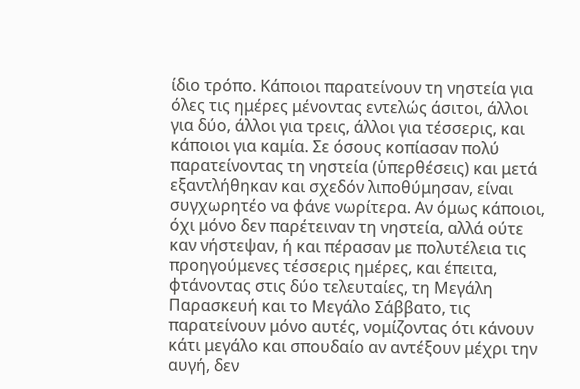ίδιο τρόπο. Κάποιοι παρατείνουν τη νηστεία για όλες τις ημέρες μένοντας εντελώς άσιτοι, άλλοι για δύο, άλλοι για τρεις, άλλοι για τέσσερις, και κάποιοι για καμία. Σε όσους κοπίασαν πολύ παρατείνοντας τη νηστεία (ὑπερθέσεις) και μετά εξαντλήθηκαν και σχεδόν λιποθύμησαν, είναι συγχωρητέο να φάνε νωρίτερα. Αν όμως κάποιοι, όχι μόνο δεν παρέτειναν τη νηστεία, αλλά ούτε καν νήστεψαν, ή και πέρασαν με πολυτέλεια τις προηγούμενες τέσσερις ημέρες, και έπειτα, φτάνοντας στις δύο τελευταίες, τη Μεγάλη Παρασκευή και το Μεγάλο Σάββατο, τις παρατείνουν μόνο αυτές, νομίζοντας ότι κάνουν κάτι μεγάλο και σπουδαίο αν αντέξουν μέχρι την αυγή, δεν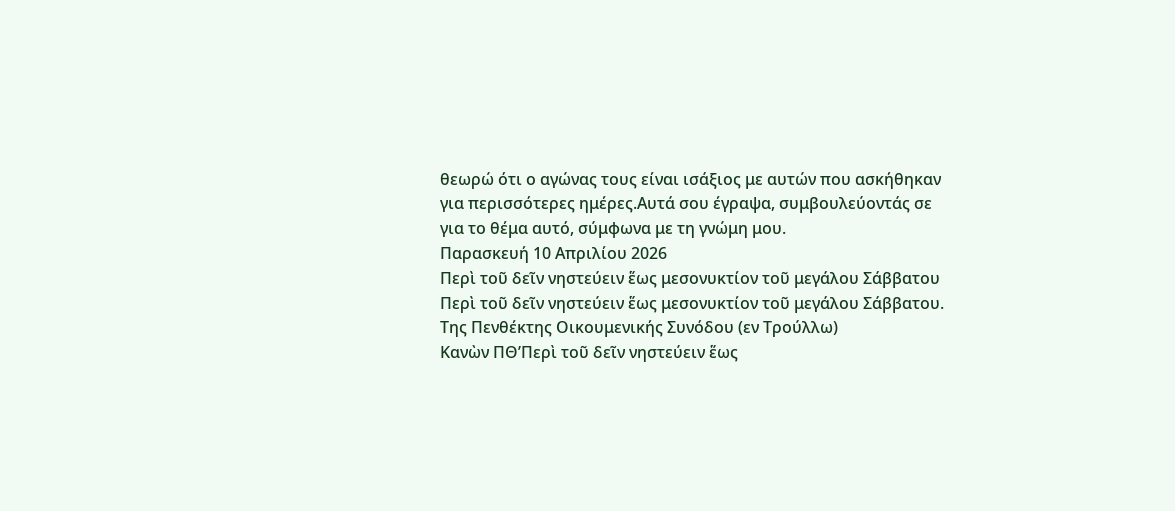θεωρώ ότι ο αγώνας τους είναι ισάξιος με αυτών που ασκήθηκαν για περισσότερες ημέρες.Αυτά σου έγραψα, συμβουλεύοντάς σε για το θέμα αυτό, σύμφωνα με τη γνώμη μου.
Παρασκευή 10 Απριλίου 2026
Περὶ τοῦ δεῖν νηστεύειν ἕως μεσονυκτίον τοῦ μεγάλου Σάββατου
Περὶ τοῦ δεῖν νηστεύειν ἕως μεσονυκτίον τοῦ μεγάλου Σάββατου.
Της Πενθέκτης Οικουμενικής Συνόδου (εν Τρούλλω)
Κανὼν ΠΘ’Περὶ τοῦ δεῖν νηστεύειν ἕως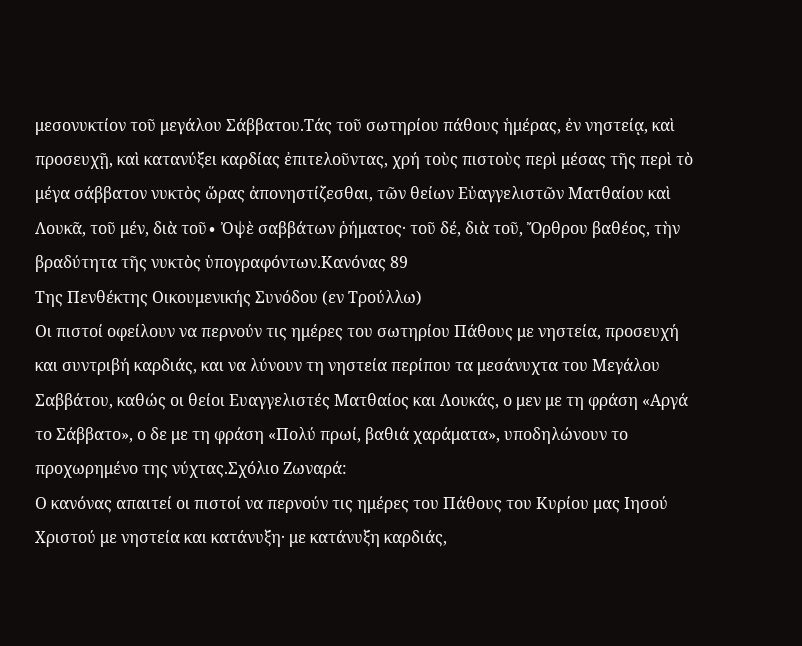μεσονυκτίον τοῦ μεγάλου Σάββατου.Τάς τοῦ σωτηρίου πάθους ἡμέρας, ἐν νηστείᾳ, καὶ προσευχῇ, καὶ κατανύξει καρδίας ἐπιτελοῦντας, χρή τοὺς πιστοὺς περὶ μέσας τῆς περὶ τὸ μέγα σάββατον νυκτὸς ὥρας ἀπονηστίζεσθαι, τῶν θείων Εὐαγγελιστῶν Ματθαίου καὶ Λουκᾶ, τοῦ μέν, διὰ τοῦ∙ Ὀψὲ σαββάτων ῥήματος· τοῦ δέ, διὰ τοῦ, Ὄρθρου βαθέος, τὴν βραδύτητα τῆς νυκτὸς ὑπογραφόντων.Κανόνας 89
Της Πενθέκτης Οικουμενικής Συνόδου (εν Τρούλλω)
Οι πιστοί οφείλουν να περνούν τις ημέρες του σωτηρίου Πάθους με νηστεία, προσευχή και συντριβή καρδιάς, και να λύνουν τη νηστεία περίπου τα μεσάνυχτα του Μεγάλου Σαββάτου, καθώς οι θείοι Ευαγγελιστές Ματθαίος και Λουκάς, ο μεν με τη φράση «Αργά το Σάββατο», ο δε με τη φράση «Πολύ πρωί, βαθιά χαράματα», υποδηλώνουν το προχωρημένο της νύχτας.Σχόλιο Ζωναρά:
Ο κανόνας απαιτεί οι πιστοί να περνούν τις ημέρες του Πάθους του Κυρίου μας Ιησού Χριστού με νηστεία και κατάνυξη· με κατάνυξη καρδιάς,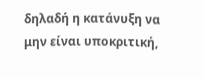δηλαδή η κατάνυξη να μην είναι υποκριτική,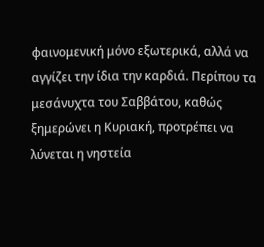φαινομενική μόνο εξωτερικά, αλλά να αγγίζει την ίδια την καρδιά. Περίπου τα μεσάνυχτα του Σαββάτου, καθώς ξημερώνει η Κυριακή, προτρέπει να λύνεται η νηστεία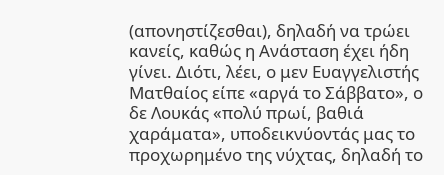(απονηστίζεσθαι), δηλαδή να τρώει κανείς, καθώς η Ανάσταση έχει ήδη γίνει. Διότι, λέει, ο μεν Ευαγγελιστής Ματθαίος είπε «αργά το Σάββατο», ο δε Λουκάς «πολύ πρωί, βαθιά χαράματα», υποδεικνύοντάς μας το προχωρημένο της νύχτας, δηλαδή το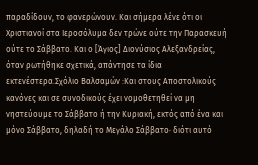παραδίδουν, το φανερώνουν. Και σήμερα λένε ότι οι Χριστιανοί στα Ιεροσόλυμα δεν τρώνε ούτε την Παρασκευή ούτε το Σάββατο. Και ο [Άγιος] Διονύσιος Αλεξανδρείας, όταν ρωτήθηκε σχετικά, απάντησε τα ίδια εκτενέστερα.Σχόλιο Βαλσαμών :Και στους Αποστολικούς κανόνες και σε συνοδικούς έχει νομοθετηθεί να μη νηστεύουμε το Σάββατο ή την Κυριακή, εκτός από ένα και μόνο Σάββατο, δηλαδή το Μεγάλο Σάββατο· διότι αυτό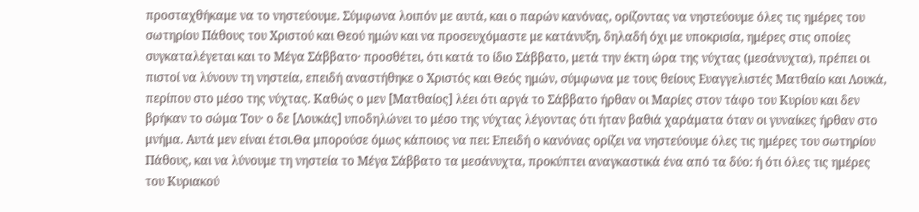προσταχθήκαμε να το νηστεύουμε. Σύμφωνα λοιπόν με αυτά, και ο παρών κανόνας, ορίζοντας να νηστεύουμε όλες τις ημέρες του σωτηρίου Πάθους του Χριστού και Θεού ημών και να προσευχόμαστε με κατάνυξη, δηλαδή όχι με υποκρισία, ημέρες στις οποίες συγκαταλέγεται και το Μέγα Σάββατο· προσθέτει, ότι κατά το ίδιο Σάββατο, μετά την έκτη ώρα της νύχτας (μεσάνυχτα), πρέπει οι πιστοί να λύνουν τη νηστεία, επειδή αναστήθηκε ο Χριστός και Θεός ημών, σύμφωνα με τους θείους Ευαγγελιστές Ματθαίο και Λουκά, περίπου στο μέσο της νύχτας. Καθώς ο μεν [Ματθαίος] λέει ότι αργά το Σάββατο ήρθαν οι Μαρίες στον τάφο του Κυρίου και δεν βρήκαν το σώμα Του· ο δε [Λουκάς] υποδηλώνει το μέσο της νύχτας λέγοντας ότι ήταν βαθιά χαράματα όταν οι γυναίκες ήρθαν στο μνήμα. Αυτά μεν είναι έτσι.Θα μπορούσε όμως κάποιος να πει: Επειδή ο κανόνας ορίζει να νηστεύουμε όλες τις ημέρες του σωτηρίου Πάθους, και να λύνουμε τη νηστεία το Μέγα Σάββατο τα μεσάνυχτα, προκύπτει αναγκαστικά ένα από τα δύο: ή ότι όλες τις ημέρες του Κυριακού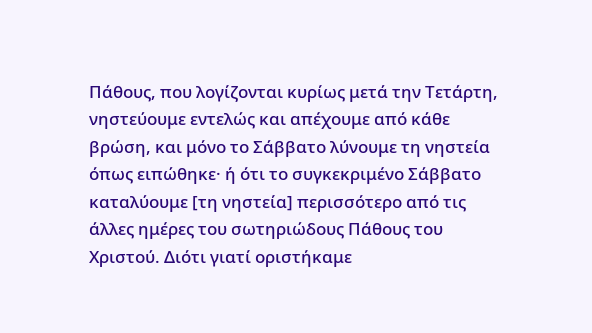Πάθους, που λογίζονται κυρίως μετά την Τετάρτη, νηστεύουμε εντελώς και απέχουμε από κάθε βρώση, και μόνο το Σάββατο λύνουμε τη νηστεία όπως ειπώθηκε· ή ότι το συγκεκριμένο Σάββατο καταλύουμε [τη νηστεία] περισσότερο από τις άλλες ημέρες του σωτηριώδους Πάθους του Χριστού. Διότι γιατί οριστήκαμε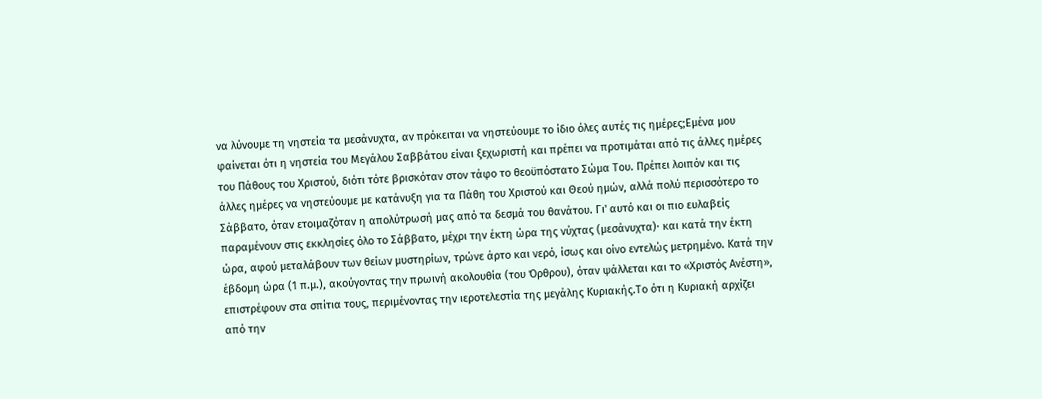να λύνουμε τη νηστεία τα μεσάνυχτα, αν πρόκειται να νηστεύουμε το ίδιο όλες αυτές τις ημέρες;Εμένα μου φαίνεται ότι η νηστεία του Μεγάλου Σαββάτου είναι ξεχωριστή και πρέπει να προτιμάται από τις άλλες ημέρες του Πάθους του Χριστού, διότι τότε βρισκόταν στον τάφο το θεοϋπόστατο Σώμα Του. Πρέπει λοιπόν και τις άλλες ημέρες να νηστεύουμε με κατάνυξη για τα Πάθη του Χριστού και Θεού ημών, αλλά πολύ περισσότερο το Σάββατο, όταν ετοιμαζόταν η απολύτρωσή μας από τα δεσμά του θανάτου. Γι' αυτό και οι πιο ευλαβείς παραμένουν στις εκκλησίες όλο το Σάββατο, μέχρι την έκτη ώρα της νύχτας (μεσάνυχτα)· και κατά την έκτη ώρα, αφού μεταλάβουν των θείων μυστηρίων, τρώνε άρτο και νερό, ίσως και οίνο εντελώς μετρημένο. Κατά την έβδομη ώρα (1 π.μ.), ακούγοντας την πρωινή ακολουθία (του Όρθρου), όταν ψάλλεται και το «Χριστός Ανέστη», επιστρέφουν στα σπίτια τους, περιμένοντας την ιεροτελεστία της μεγάλης Κυριακής.Το ότι η Κυριακή αρχίζει από την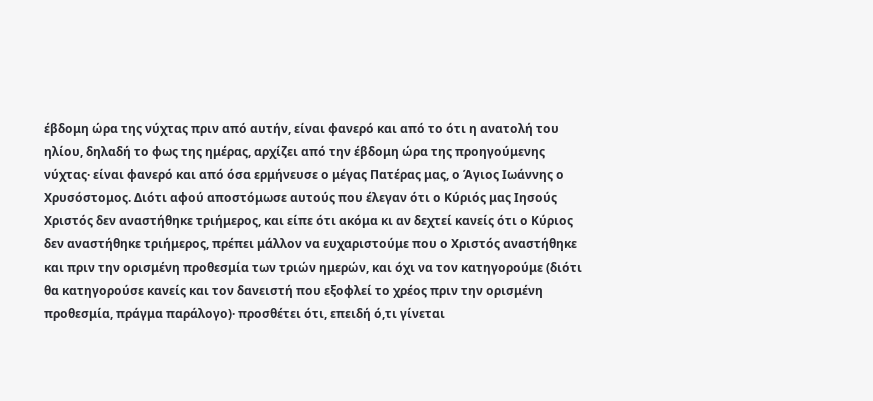έβδομη ώρα της νύχτας πριν από αυτήν, είναι φανερό και από το ότι η ανατολή του ηλίου, δηλαδή το φως της ημέρας, αρχίζει από την έβδομη ώρα της προηγούμενης νύχτας· είναι φανερό και από όσα ερμήνευσε ο μέγας Πατέρας μας, ο Άγιος Ιωάννης ο Χρυσόστομος. Διότι αφού αποστόμωσε αυτούς που έλεγαν ότι ο Κύριός μας Ιησούς Χριστός δεν αναστήθηκε τριήμερος, και είπε ότι ακόμα κι αν δεχτεί κανείς ότι ο Κύριος δεν αναστήθηκε τριήμερος, πρέπει μάλλον να ευχαριστούμε που ο Χριστός αναστήθηκε και πριν την ορισμένη προθεσμία των τριών ημερών, και όχι να τον κατηγορούμε (διότι θα κατηγορούσε κανείς και τον δανειστή που εξοφλεί το χρέος πριν την ορισμένη προθεσμία, πράγμα παράλογο)· προσθέτει ότι, επειδή ό,τι γίνεται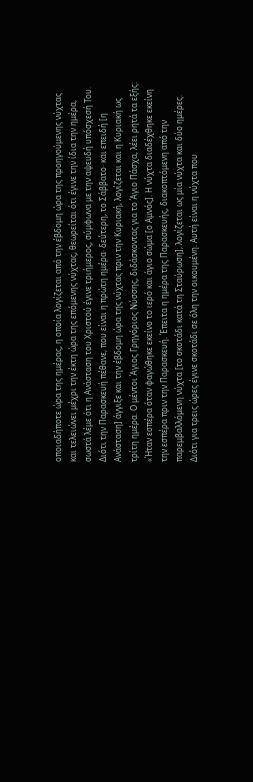οποιαδήποτε ώρα της ημέρας, η οποία λογίζεται από την έβδομη ώρα της προηγούμενης νύχτας και τελειώνει μέχρι την έκτη ώρα της επόμενης νύχτας, θεωρείται ότι έγινε την ίδια την ημέρα, σωστά λέμε ότι η Ανάσταση του Χριστού έγινε τριήμερος, σύμφωνα με την αψευδή υπόσχεσή Του. Διότι την Παρασκευή πέθανε, που είναι η πρώτη ημέρα· δεύτερη, το Σάββατο· και επειδή [η Ανάσταση] άγγιξε και την έβδομη ώρα της νύχτας πριν την Κυριακή, λογίζεται και η Κυριακή ως τρίτη ημέρα. Ο μέντοι Άγιος Γρηγόριος Νύσσης, διδάσκοντας για το Άγιο Πάσχα, λέει ρητά τα εξής: «Ήταν εσπέρα όταν φαγώθηκε εκείνο το ιερό και άγιο σώμα [ο Αμνός]. Η νύχτα διαδέχθηκε εκείνη την εσπέρα πριν την Παρασκευή. Έπειτα η ημέρα της Παρασκευής, διακοπτόμενη από την παρεμβαλλόμενη νύχτα [το σκοτάδι κατά τη Σταύρωση], λογίζεται ως μία νύχτα και δύο ημέρες. Διότι για τρεις ώρες έγινε σκοτάδι σε όλη την οικουμένη. Αυτή είναι η νύχτα που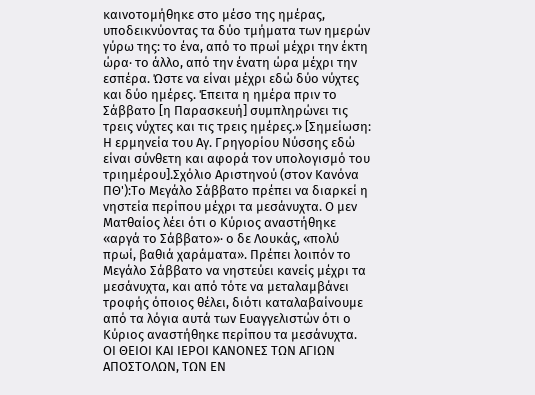καινοτομήθηκε στο μέσο της ημέρας, υποδεικνύοντας τα δύο τμήματα των ημερών γύρω της: το ένα, από το πρωί μέχρι την έκτη ώρα· το άλλο, από την ένατη ώρα μέχρι την εσπέρα. Ώστε να είναι μέχρι εδώ δύο νύχτες και δύο ημέρες. Έπειτα η ημέρα πριν το Σάββατο [η Παρασκευή] συμπληρώνει τις τρεις νύχτες και τις τρεις ημέρες.» [Σημείωση: Η ερμηνεία του Αγ. Γρηγορίου Νύσσης εδώ είναι σύνθετη και αφορά τον υπολογισμό του τριημέρου].Σχόλιο Αριστηνού (στον Κανόνα ΠΘ'):Το Μεγάλο Σάββατο πρέπει να διαρκεί η νηστεία περίπου μέχρι τα μεσάνυχτα. Ο μεν Ματθαίος λέει ότι ο Κύριος αναστήθηκε «αργά το Σάββατο»· ο δε Λουκάς, «πολύ πρωί, βαθιά χαράματα». Πρέπει λοιπόν το Μεγάλο Σάββατο να νηστεύει κανείς μέχρι τα μεσάνυχτα, και από τότε να μεταλαμβάνει τροφής όποιος θέλει, διότι καταλαβαίνουμε από τα λόγια αυτά των Ευαγγελιστών ότι ο Κύριος αναστήθηκε περίπου τα μεσάνυχτα.
ΟΙ ΘΕΙΟΙ ΚΑΙ ΙΕΡΟΙ ΚΑΝΟΝΕΣ ΤΩΝ ΑΓΙΩΝ ΑΠΟΣΤΟΛΩΝ, ΤΩΝ ΕΝ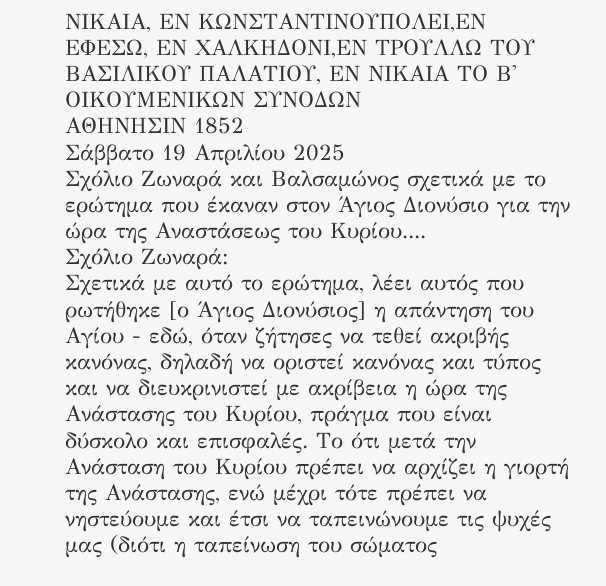ΝΙΚΑΙΑ, ΕΝ ΚΩΝΣΤΑΝΤΙΝΟΥΠΟΛΕΙ,ΕΝ ΕΦΕΣΩ, ΕΝ ΧΑΛΚΗΔΟΝΙ,ΕΝ ΤΡΟΥΛΛΩ ΤΟΥ ΒΑΣΙΛΙΚΟΥ ΠΑΛΑΤΙΟΥ, ΕΝ ΝΙΚΑΙΑ ΤΟ Β' ΟΙΚΟΥΜΕΝΙΚΩΝ ΣΥΝΟΔΩΝ
ΑΘΗΝΗΣΙΝ 1852
Σάββατο 19 Απριλίου 2025
Σχόλιο Ζωναρά και Βαλσαμώνος σχετικά με το ερώτημα που έκαναν στον Άγιος Διονύσιο για την ώρα της Αναστάσεως του Κυρίου....
Σχόλιο Ζωναρά:
Σχετικά με αυτό το ερώτημα, λέει αυτός που ρωτήθηκε [ο Άγιος Διονύσιος] η απάντηση του Αγίου - εδώ, όταν ζήτησες να τεθεί ακριβής κανόνας, δηλαδή να οριστεί κανόνας και τύπος και να διευκρινιστεί με ακρίβεια η ώρα της Ανάστασης του Κυρίου, πράγμα που είναι δύσκολο και επισφαλές. Το ότι μετά την Ανάσταση του Κυρίου πρέπει να αρχίζει η γιορτή της Ανάστασης, ενώ μέχρι τότε πρέπει να νηστεύουμε και έτσι να ταπεινώνουμε τις ψυχές μας (διότι η ταπείνωση του σώματος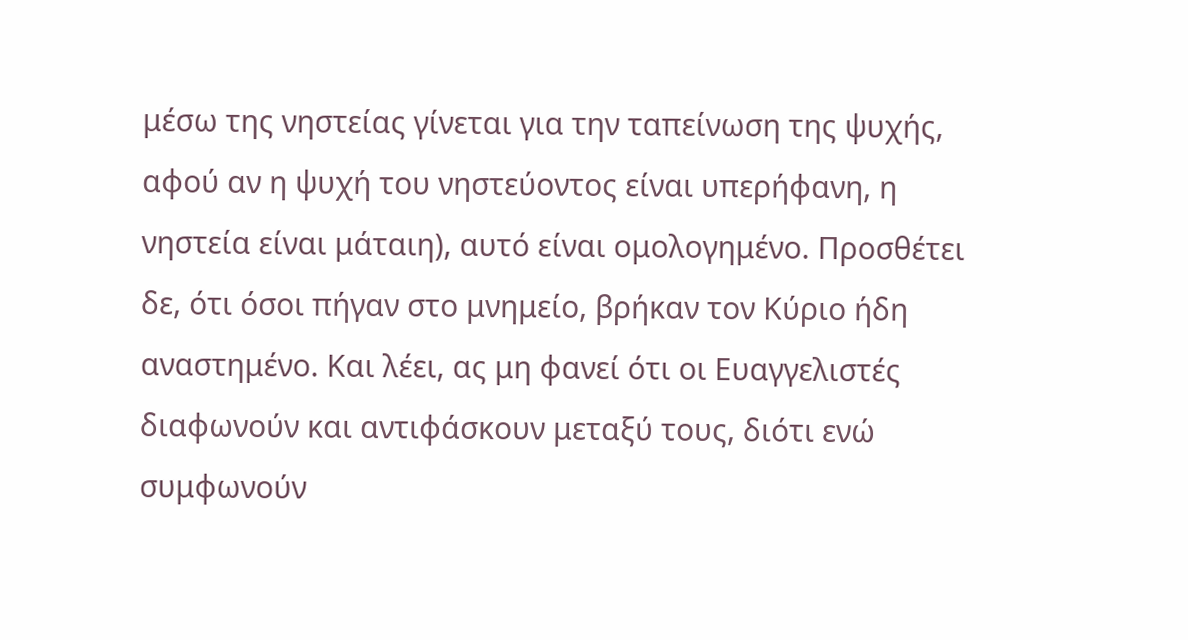μέσω της νηστείας γίνεται για την ταπείνωση της ψυχής, αφού αν η ψυχή του νηστεύοντος είναι υπερήφανη, η νηστεία είναι μάταιη), αυτό είναι ομολογημένο. Προσθέτει δε, ότι όσοι πήγαν στο μνημείο, βρήκαν τον Κύριο ήδη αναστημένο. Και λέει, ας μη φανεί ότι οι Ευαγγελιστές διαφωνούν και αντιφάσκουν μεταξύ τους, διότι ενώ συμφωνούν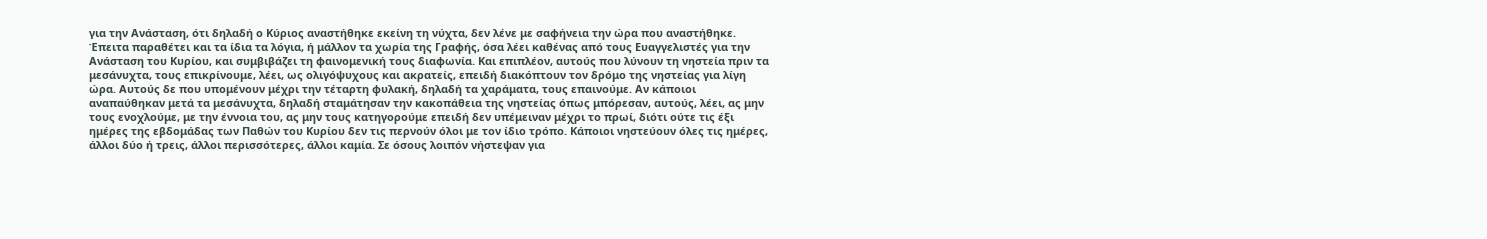για την Ανάσταση, ότι δηλαδή ο Κύριος αναστήθηκε εκείνη τη νύχτα, δεν λένε με σαφήνεια την ώρα που αναστήθηκε. Έπειτα παραθέτει και τα ίδια τα λόγια, ή μάλλον τα χωρία της Γραφής, όσα λέει καθένας από τους Ευαγγελιστές για την Ανάσταση του Κυρίου, και συμβιβάζει τη φαινομενική τους διαφωνία. Και επιπλέον, αυτούς που λύνουν τη νηστεία πριν τα μεσάνυχτα, τους επικρίνουμε, λέει, ως ολιγόψυχους και ακρατείς, επειδή διακόπτουν τον δρόμο της νηστείας για λίγη ώρα. Αυτούς δε που υπομένουν μέχρι την τέταρτη φυλακή, δηλαδή τα χαράματα, τους επαινούμε. Αν κάποιοι αναπαύθηκαν μετά τα μεσάνυχτα, δηλαδή σταμάτησαν την κακοπάθεια της νηστείας όπως μπόρεσαν, αυτούς, λέει, ας μην τους ενοχλούμε, με την έννοια του, ας μην τους κατηγορούμε επειδή δεν υπέμειναν μέχρι το πρωί, διότι ούτε τις έξι ημέρες της εβδομάδας των Παθών του Κυρίου δεν τις περνούν όλοι με τον ίδιο τρόπο. Κάποιοι νηστεύουν όλες τις ημέρες, άλλοι δύο ή τρεις, άλλοι περισσότερες, άλλοι καμία. Σε όσους λοιπόν νήστεψαν για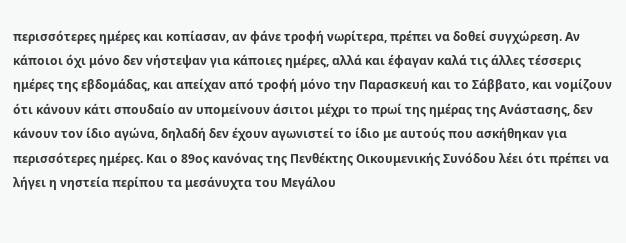περισσότερες ημέρες και κοπίασαν, αν φάνε τροφή νωρίτερα, πρέπει να δοθεί συγχώρεση. Αν κάποιοι όχι μόνο δεν νήστεψαν για κάποιες ημέρες, αλλά και έφαγαν καλά τις άλλες τέσσερις ημέρες της εβδομάδας, και απείχαν από τροφή μόνο την Παρασκευή και το Σάββατο, και νομίζουν ότι κάνουν κάτι σπουδαίο αν υπομείνουν άσιτοι μέχρι το πρωί της ημέρας της Ανάστασης, δεν κάνουν τον ίδιο αγώνα, δηλαδή δεν έχουν αγωνιστεί το ίδιο με αυτούς που ασκήθηκαν για περισσότερες ημέρες. Και ο 89ος κανόνας της Πενθέκτης Οικουμενικής Συνόδου λέει ότι πρέπει να λήγει η νηστεία περίπου τα μεσάνυχτα του Μεγάλου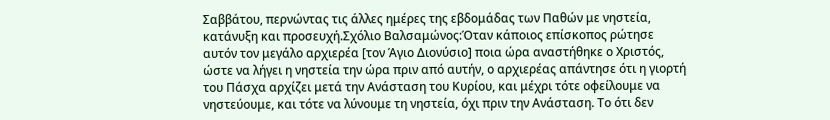Σαββάτου, περνώντας τις άλλες ημέρες της εβδομάδας των Παθών με νηστεία, κατάνυξη και προσευχή.Σχόλιο Βαλσαμώνος:Όταν κάποιος επίσκοπος ρώτησε αυτόν τον μεγάλο αρχιερέα [τον Άγιο Διονύσιο] ποια ώρα αναστήθηκε ο Χριστός, ώστε να λήγει η νηστεία την ώρα πριν από αυτήν, ο αρχιερέας απάντησε ότι η γιορτή του Πάσχα αρχίζει μετά την Ανάσταση του Κυρίου, και μέχρι τότε οφείλουμε να νηστεύουμε, και τότε να λύνουμε τη νηστεία, όχι πριν την Ανάσταση. Το ότι δεν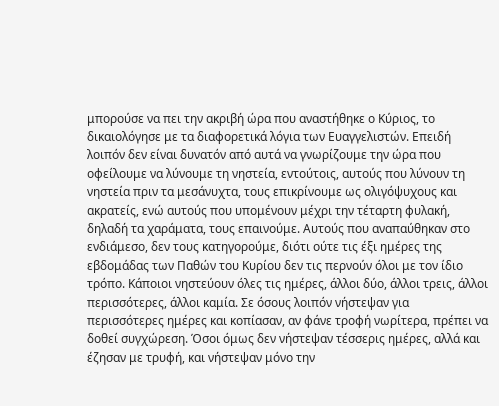μπορούσε να πει την ακριβή ώρα που αναστήθηκε ο Κύριος, το δικαιολόγησε με τα διαφορετικά λόγια των Ευαγγελιστών. Επειδή λοιπόν δεν είναι δυνατόν από αυτά να γνωρίζουμε την ώρα που οφείλουμε να λύνουμε τη νηστεία, εντούτοις, αυτούς που λύνουν τη νηστεία πριν τα μεσάνυχτα, τους επικρίνουμε ως ολιγόψυχους και ακρατείς, ενώ αυτούς που υπομένουν μέχρι την τέταρτη φυλακή, δηλαδή τα χαράματα, τους επαινούμε. Αυτούς που αναπαύθηκαν στο ενδιάμεσο, δεν τους κατηγορούμε, διότι ούτε τις έξι ημέρες της εβδομάδας των Παθών του Κυρίου δεν τις περνούν όλοι με τον ίδιο τρόπο. Κάποιοι νηστεύουν όλες τις ημέρες, άλλοι δύο, άλλοι τρεις, άλλοι περισσότερες, άλλοι καμία. Σε όσους λοιπόν νήστεψαν για περισσότερες ημέρες και κοπίασαν, αν φάνε τροφή νωρίτερα, πρέπει να δοθεί συγχώρεση. Όσοι όμως δεν νήστεψαν τέσσερις ημέρες, αλλά και έζησαν με τρυφή, και νήστεψαν μόνο την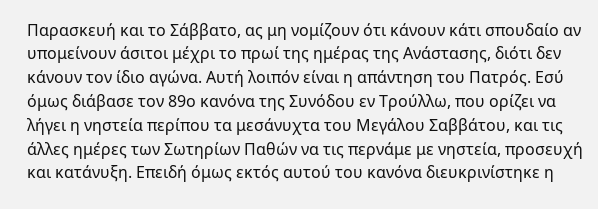Παρασκευή και το Σάββατο, ας μη νομίζουν ότι κάνουν κάτι σπουδαίο αν υπομείνουν άσιτοι μέχρι το πρωί της ημέρας της Ανάστασης, διότι δεν κάνουν τον ίδιο αγώνα. Αυτή λοιπόν είναι η απάντηση του Πατρός. Εσύ όμως διάβασε τον 89ο κανόνα της Συνόδου εν Τρούλλω, που ορίζει να λήγει η νηστεία περίπου τα μεσάνυχτα του Μεγάλου Σαββάτου, και τις άλλες ημέρες των Σωτηρίων Παθών να τις περνάμε με νηστεία, προσευχή και κατάνυξη. Επειδή όμως εκτός αυτού του κανόνα διευκρινίστηκε η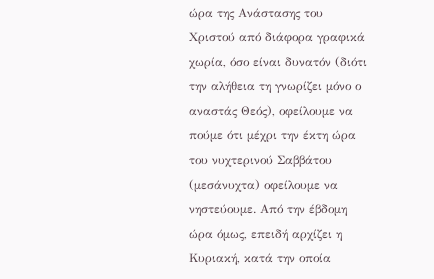ώρα της Ανάστασης του Χριστού από διάφορα γραφικά χωρία, όσο είναι δυνατόν (διότι την αλήθεια τη γνωρίζει μόνο ο αναστάς Θεός), οφείλουμε να πούμε ότι μέχρι την έκτη ώρα του νυχτερινού Σαββάτου (μεσάνυχτα) οφείλουμε να νηστεύουμε. Από την έβδομη ώρα όμως, επειδή αρχίζει η Κυριακή, κατά την οποία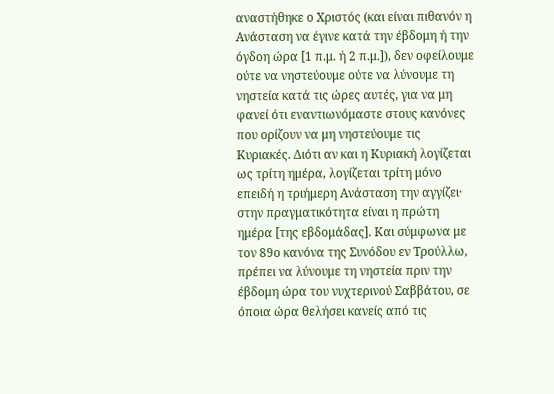αναστήθηκε ο Χριστός (και είναι πιθανόν η Ανάσταση να έγινε κατά την έβδομη ή την όγδοη ώρα [1 π.μ. ή 2 π.μ.]), δεν οφείλουμε ούτε να νηστεύουμε ούτε να λύνουμε τη νηστεία κατά τις ώρες αυτές, για να μη φανεί ότι εναντιωνόμαστε στους κανόνες που ορίζουν να μη νηστεύουμε τις Κυριακές. Διότι αν και η Κυριακή λογίζεται ως τρίτη ημέρα, λογίζεται τρίτη μόνο επειδή η τριήμερη Ανάσταση την αγγίζει· στην πραγματικότητα είναι η πρώτη ημέρα [της εβδομάδας]. Και σύμφωνα με τον 89ο κανόνα της Συνόδου εν Τρούλλω, πρέπει να λύνουμε τη νηστεία πριν την έβδομη ώρα του νυχτερινού Σαββάτου, σε όποια ώρα θελήσει κανείς από τις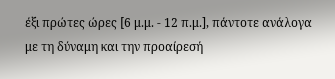έξι πρώτες ώρες [6 μ.μ. - 12 π.μ.], πάντοτε ανάλογα με τη δύναμη και την προαίρεσή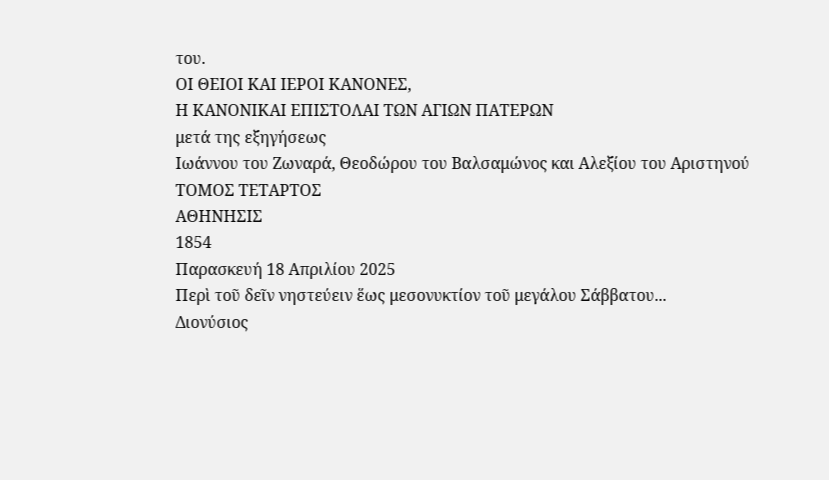του.
ΟΙ ΘΕΙΟΙ ΚΑΙ ΙΕΡΟΙ ΚΑΝΟΝΕΣ,
Η ΚΑΝΟΝΙΚΑΙ ΕΠΙΣΤΟΛΑΙ ΤΩΝ ΑΓΙΩΝ ΠΑΤΕΡΩΝ
μετά της εξηγήσεως
Ιωάννου του Ζωναρά, Θεοδώρου του Βαλσαμώνος και Αλεξίου του Αριστηνού
ΤΟΜΟΣ ΤΕΤΑΡΤΟΣ
ΑΘΗΝΗΣΙΣ
1854
Παρασκευή 18 Απριλίου 2025
Περὶ τοῦ δεῖν νηστεύειν ἕως μεσονυκτίον τοῦ μεγάλου Σάββατου...
Διονύσιος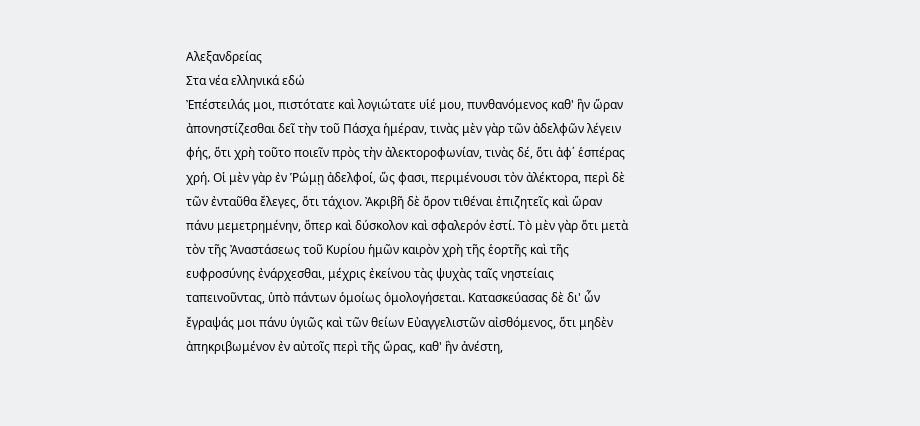Αλεξανδρείας
Στα νέα ελληνικά εδώ
Ἐπέστειλάς μοι, πιστότατε καὶ λογιώτατε υἱέ μου, πυνθανόμενος καθ' ἣν ὥραν ἀπονηστίζεσθαι δεῖ τὴν τοῦ Πάσχα ἡμέραν, τινὰς μὲν γὰρ τῶν ἀδελφῶν λέγειν φής, ὅτι χρὴ τοῦτο ποιεῖν πρὸς τὴν ἀλεκτοροφωνίαν, τινὰς δέ, ὅτι ἀφ΄ ἑσπέρας χρή. Οἱ μὲν γὰρ ἐν Ῥώμῃ ἀδελφοί, ὥς φασι, περιμένουσι τὸν ἀλέκτορα, περὶ δὲ τῶν ἐνταῦθα ἔλεγες, ὅτι τάχιον. Ἀκριβῆ δὲ ὅρον τιθέναι ἐπιζητεῖς καὶ ὥραν πάνυ μεμετρημένην, ὅπερ καὶ δύσκολον καὶ σφαλερόν ἐστί. Τὸ μὲν γὰρ ὅτι μετὰ τὸν τῆς Ἀναστάσεως τοῦ Κυρίου ἡμῶν καιρὸν χρὴ τῆς ἑορτῆς καὶ τῆς ευφροσύνης ἐνάρχεσθαι, μέχρις ἐκείνου τὰς ψυχὰς ταῖς νηστείαις ταπεινοῦντας, ὑπὸ πάντων ὁμοίως ὁμολογήσεται. Κατασκεύασας δὲ δι' ὧν ἔγραψάς μοι πάνυ ὑγιῶς καὶ τῶν θείων Εὐαγγελιστῶν αἰσθόμενος, ὅτι μηδὲν ἀπηκριβωμένον ἐν αὐτοῖς περὶ τῆς ὥρας, καθ' ἣν ἀνέστη,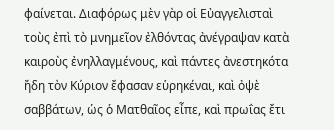φαίνεται. Διαφόρως μὲν γὰρ οἱ Εὐαγγελισταὶ τοὺς ἐπὶ τὸ μνημεῖον ἐλθόντας ἀνέγραψαν κατὰ καιροὺς ἐνηλλαγμένους, καὶ πάντες ἀνεστηκότα ἤδη τὸν Κύριον ἔφασαν εὑρηκέναι, καὶ ὀψὲ σαββάτων, ὡς ὁ Ματθαῖος εἶπε, καὶ πρωΐας ἔτι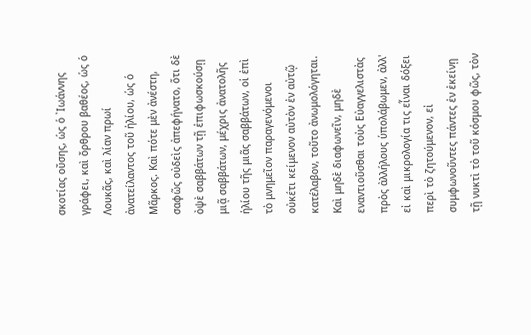σκοτίας οὔσης, ὡς ὁ ᾽Ιωάννης γράφει, καὶ ὄρθρου βαθέος, ὡς ὁ Λουκᾶς, καὶ λίαν πρωί ἀνατείλαντος τοῦ ἡλίου, ὡς ὁ Μᾶρκος. Καὶ πότε μὲν ἀνέστη, σαφῶς οὐδεὶς ἀπεφήνατο, ὅτι δὲ ὀψὲ σαββάτων τῇ ἐπιφωσκούσῃ μιᾷ σαββάτων, μέχρις ἀνατολῆς ἡλίου τῆς μιᾶς σαββάτων, οἱ ἐπὶ τὸ μνημεῖον παραγενόμενοι οὐκέτι κείμενον αὐτὸν ἐν αὐτῷ κατέλαβον, τοῦτο ἀνωμολόγηται. Καὶ μηδὲ διαφωνεῖν, μηδὲ εναντιοῦσθαι τοὺς Εὐαγγελιστὰς πρὸς ἀλλήλους ὑπολάβωμεν, ἀλλ' εἰ καὶ μικρολογία τις εἶναι δόξει περὶ τὸ ζητούμενον, εἰ συμφωνοῦντες πάντες ἐν ἐκείνῃ τῇ νυκτὶ τὸ τοῦ κόσμου φῶς, τὸν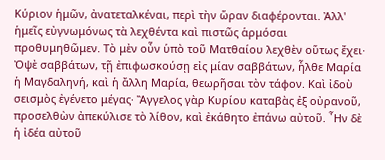Κύριον ἡμῶν, ἀνατεταλκέναι, περὶ τὴν ὥραν διαφέρονται. Ἀλλ' ἡμεῖς εὐγνωμόνως τὰ λεχθέντα καὶ πιστῶς ἁρμόσαι προθυμηθῶμεν. Τὸ μὲν οὖν ὑπὸ τοῦ Ματθαίου λεχθὲν οὕτως ἔχει· Ὀψὲ σαββάτων, τῇ ἐπιφωσκούσῃ εἰς μίαν σαββάτων, ἦλθε Μαρία ἡ Μαγδαληνή, καὶ ἡ ἄλλη Μαρία, θεωρῆσαι τὸν τάφον. Καὶ ἰδοὺ σεισμὸς ἐγένετο μέγας· Ἂγγελος γὰρ Κυρίου καταβὰς ἐξ οὐρανοῦ, προσελθὼν ἀπεκύλισε τὸ λίθον, καὶ ἐκάθητο ἐπάνω αὐτοῦ. ῏Ην δὲ ἡ ἰδέα αὐτοῦ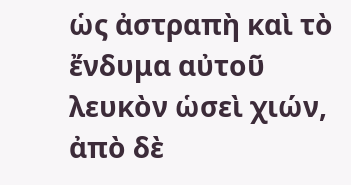ὡς ἀστραπὴ καὶ τὸ ἔνδυμα αὐτοῦ λευκὸν ὡσεὶ χιών, ἀπὸ δὲ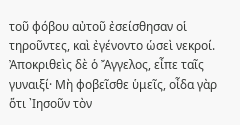τοῦ φόβου αὐτοῦ ἐσείσθησαν οἱ τηροῦντες, καὶ ἐγένοντο ὡσεὶ νεκροί. Ἀποκριθεὶς δὲ ὁ Ἄγγελος, εἶπε ταῖς γυναιξί· Μὴ φοβεῖσθε ὑμεῖς, οἶδα γὰρ ὅτι ᾽Ιησοῦν τὸν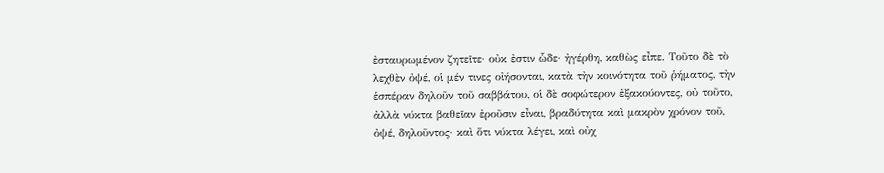ἐσταυρωμένον ζητεῖτε· οὐκ ἐστιν ὧδε· ἠγέρθη, καθὼς εἶπε. Τοῦτο δὲ τὸ λεχθὲν ὀψέ, οἱ μέν τινες οἰήσονται, κατὰ τὴν κοινότητα τοῦ ῥήματος, τὴν ἑσπέραν δηλοῦν τοῦ σαββάτου, οἱ δὲ σοφώτερον ἐξακούοντες, οὐ τοῦτο, ἀλλὰ νύκτα βαθεῖαν ἐροῦσιν εἶναι, βραδύτητα καὶ μακρὸν χρόνον τοῦ, ὀψέ, δηλοῦντος· καὶ ὅτι νύκτα λέγει, καὶ οὐχ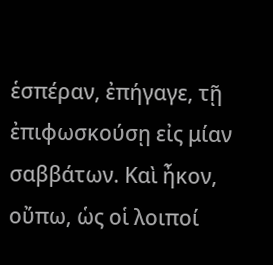ἑσπέραν, ἐπήγαγε, τῇ ἐπιφωσκούσῃ εἰς μίαν σαββάτων. Καὶ ἦκον, οὔπω, ὡς οἱ λοιποί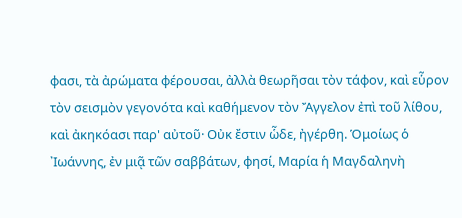φασι, τὰ ἀρώματα φέρουσαι, ἀλλὰ θεωρῆσαι τὸν τάφον, καὶ εὗρον τὸν σεισμὸν γεγονότα καὶ καθήμενον τὸν Ἄγγελον ἐπὶ τοῦ λίθου, καὶ ἀκηκόασι παρ' αὐτοῦ· Οὐκ ἔστιν ὧδε, ἠγέρθη. Ὁμοίως ὁ ᾽Ιωάννης, ἐν μιᾷ τῶν σαββάτων, φησί, Μαρία ἡ Μαγδαληνὴ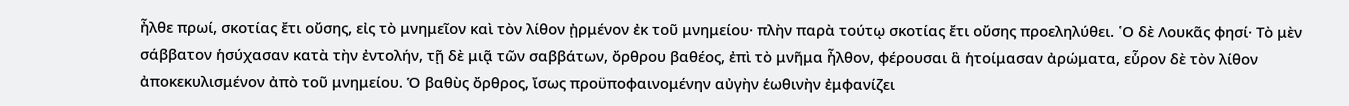ἦλθε πρωί, σκοτίας ἔτι οὔσης, εἰς τὸ μνημεῖον καὶ τὸν λίθον ᾐρμένον ἐκ τοῦ μνημείου· πλὴν παρὰ τούτῳ σκοτίας ἔτι οὔσης προεληλύθει. ῾Ο δὲ Λουκᾶς φησί· Τὸ μὲν σάββατον ἡσύχασαν κατὰ τὴν ἐντολήν, τῇ δὲ μιᾷ τῶν σαββάτων, ὄρθρου βαθέος, ἐπὶ τὸ μνῆμα ἦλθον, φέρουσαι ἃ ἡτοίμασαν ἀρώματα, εὗρον δὲ τὸν λίθον ἀποκεκυλισμένον ἀπὸ τοῦ μνημείου. Ὁ βαθὺς ὄρθρος, ἴσως προϋποφαινομένην αὐγὴν ἑωθινὴν ἐμφανίζει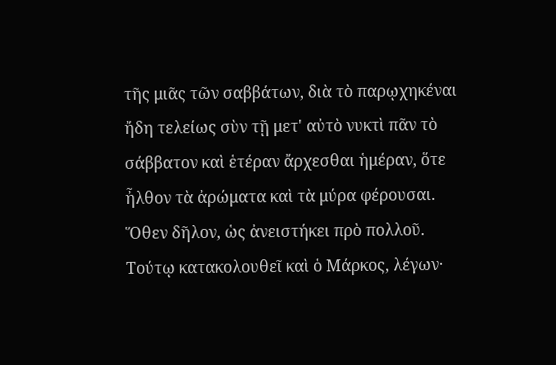τῆς μιᾶς τῶν σαββάτων, διὰ τὸ παρῳχηκέναι ἤδη τελείως σὺν τῇ μετ' αὐτὸ νυκτὶ πᾶν τὸ σάββατον καὶ ἑτέραν ἄρχεσθαι ἡμέραν, ὅτε ἦλθον τὰ ἀρώματα καὶ τὰ μύρα φέρουσαι. Ὅθεν δῆλον, ὡς ἀνειστήκει πρὸ πολλοῦ. Τούτῳ κατακολουθεῖ καὶ ὁ Μάρκος, λέγων·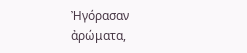Ἠγόρασαν ἀρώματα,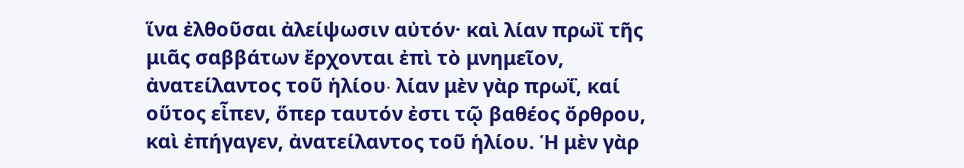ἵνα ἐλθοῦσαι ἀλείψωσιν αὐτόν· καὶ λίαν πρωῒ τῆς μιᾶς σαββάτων ἔρχονται ἐπὶ τὸ μνημεῖον, ἀνατείλαντος τοῦ ἡλίου∙ λίαν μὲν γὰρ πρωΐ, καί οὕτος εἶπεν, ὅπερ ταυτόν ἐστι τῷ βαθέος ὄρθρου, καὶ ἐπήγαγεν, ἀνατείλαντος τοῦ ἡλίου. Ἡ μὲν γὰρ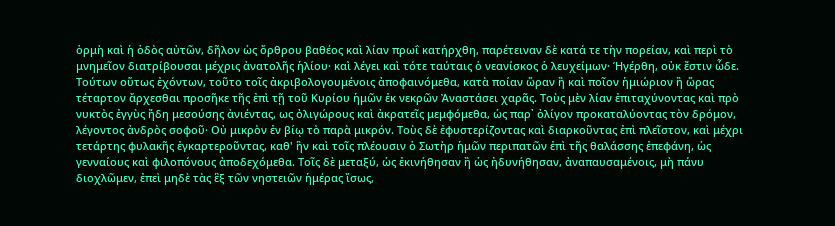ὁρμὴ καὶ ἡ ὁδὸς αὐτῶν, δῆλον ὡς ὄρθρου βαθέος καὶ λίαν πρωΐ κατήρχθη, παρέτειναν δὲ κατά τε τὴν πορείαν, καὶ περὶ τὸ μνημεῖον διατρίβουσαι μέχρις ἀνατολῆς ἡλίου· καὶ λέγει καὶ τότε ταύταις ὁ νεανίσκος ὁ λευχείμων· Ήγέρθη, οὐκ ἔστιν ὧδε.
Τούτων οὕτως ἐχόντων, τοῦτο τοῖς ἀκριβολογουμένοις ἀποφαινόμεθα, κατὰ ποίαν ὥραν ἢ καὶ ποῖον ἡμιώριον ἢ ὥρας τέταρτον ἄρχεσθαι προσῆκε τῆς ἐπὶ τῇ τοῦ Κυρίου ἡμῶν ἐκ νεκρῶν Ἀναστάσει χαρᾶς. Τοὺς μὲν λίαν ἐπιταχύνοντας καὶ πρὸ νυκτὸς ἐγγὺς ἤδη μεσούσης ἀνιέντας, ως ὀλιγώρους καὶ ἀκρατεῖς μεμφόμεθα, ὡς παρ᾽ ὀλίγον προκαταλύοντας τὸν δρόμον, λέγοντος ἀνδρὸς σοφοῦ· Οὐ μικρὸν ἐν βίῳ τὸ παρὰ μικρόν. Τοὺς δὲ ἐφυστερίζοντας καὶ διαρκοῦντας ἐπὶ πλεῖστον, καὶ μέχρι τετάρτης φυλακῆς ἐγκαρτεροῦντας, καθ' ἣν καὶ τοῖς πλέουσιν ὁ Σωτὴρ ἡμῶν περιπατῶν ἐπὶ τῆς θαλάσσης ἐπεφάνη, ὡς γενναίους καὶ φιλοπόνους ἀποδεχόμεθα. Τοῖς δὲ μεταξύ, ὡς ἐκινήθησαν ἢ ὡς ἠδυνήθησαν, ἀναπαυσαμένοις, μὴ πάνυ διοχλῶμεν, ἐπεὶ μηδὲ τὰς ἓξ τῶν νηστειῶν ἡμέρας ἴσως,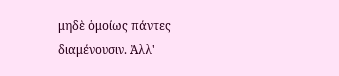μηδὲ ὁμοίως πάντες διαμένουσιν. Ἀλλ'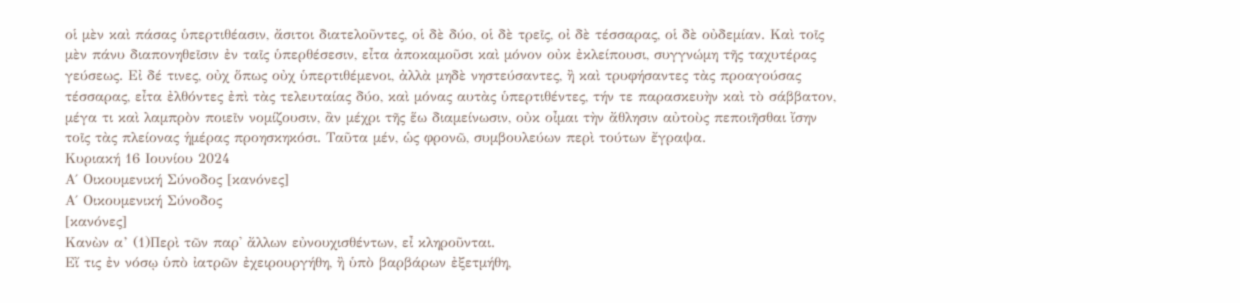οἱ μὲν καὶ πάσας ὑπερτιθέασιν, ἄσιτοι διατελοῦντες, οἱ δὲ δύο, οἱ δὲ τρεῖς, οἰ δὲ τέσσαρας, οἱ δὲ οὐδεμίαν. Καὶ τοῖς μὲν πάνυ διαπονηθεῖσιν ἐν ταῖς ὑπερθέσεσιν, εἶτα ἀποκαμοῦσι καὶ μόνον οὐκ ἐκλείπουσι, συγγνώμη τῆς ταχυτέρας γεύσεως. Εἰ δέ τινες, οὐχ ὅπως οὐχ ὑπερτιθέμενοι, ἀλλὰ μηδὲ νηστεύσαντες, ἢ καὶ τρυφήσαντες τὰς προαγούσας τέσσαρας, εἶτα ἐλθόντες ἐπὶ τὰς τελευταίας δύο, καὶ μόνας αυτὰς ὑπερτιθέντες, τήν τε παρασκευὴν καὶ τὸ σάββατον, μέγα τι καὶ λαμπρὸν ποιεῖν νομίζουσιν, ἂν μέχρι τῆς ἕω διαμείνωσιν, οὐκ οἶμαι τὴν ἄθλησιν αὐτοὺς πεποιῆσθαι ἴσην τοῖς τὰς πλείονας ἡμέρας προησκηκόσι. Ταῦτα μέν, ὡς φρονῶ, συμβουλεύων περὶ τούτων ἔγραψα.
Κυριακή 16 Ιουνίου 2024
Α΄ Οικουμενική Σύνοδος [κανόνες]
Α΄ Οικουμενική Σύνοδος
[κανόνες]
Κανὼν α’ (1)Περὶ τῶν παρ' ἄλλων εὐνουχισθέντων, εἶ κληροῦνται.
Εἴ τις ἐν νόσῳ ὑπὸ ἰατρῶν ἐχειρουργήθη, ἢ ὑπὸ βαρβάρων ἐξετμήθη,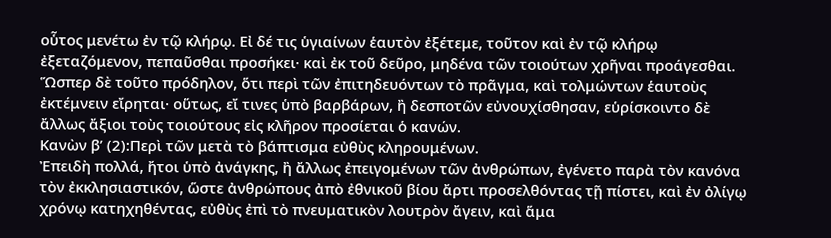οὗτος μενέτω ἐν τῷ κλήρῳ. Εἰ δέ τις ὑγιαίνων ἑαυτὸν ἐξέτεμε, τοῦτον καὶ ἐν τῷ κλήρῳ ἐξεταζόμενον, πεπαῦσθαι προσήκει· καὶ ἐκ τοῦ δεῦρο, μηδένα τῶν τοιούτων χρῆναι προάγεσθαι. Ὥσπερ δὲ τοῦτο πρόδηλον, ὅτι περὶ τῶν ἐπιτηδευόντων τὸ πρᾶγμα, καὶ τολμώντων ἑαυτοὺς ἐκτέμνειν εἴρηται· οὕτως, εἴ τινες ὑπὸ βαρβάρων, ἢ δεσποτῶν εὐνουχίσθησαν, εὑρίσκοιντο δὲ ἄλλως ἄξιοι τοὺς τοιούτους εἰς κλῆρον προσίεται ὁ κανών.
Κανὼν β’ (2):Περὶ τῶν μετὰ τὸ βάπτισμα εὐθὺς κληρουμένων.
Ἐπειδὴ πολλά, ἤτοι ὑπὸ ἀνάγκης, ἢ ἄλλως ἐπειγομένων τῶν ἀνθρώπων, ἐγένετο παρὰ τὸν κανόνα τὸν ἐκκλησιαστικόν, ὥστε ἀνθρώπους ἀπὸ ἐθνικοῦ βίου ἄρτι προσελθόντας τῇ πίστει, καὶ ἐν ὀλίγῳ χρόνῳ κατηχηθέντας, εὐθὺς ἐπὶ τὸ πνευματικὸν λουτρὸν ἄγειν, καὶ ἅμα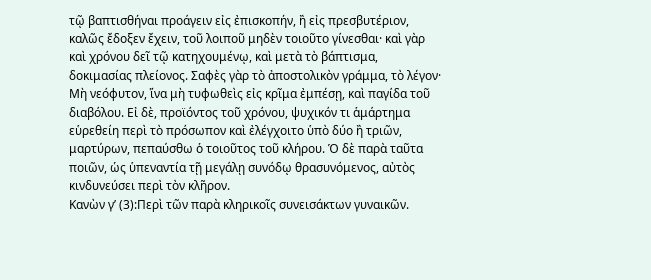τῷ βαπτισθήναι προάγειν εἰς ἐπισκοπήν, ἢ εἰς πρεσβυτέριον, καλῶς ἔδοξεν ἔχειν, τοῦ λοιποῦ μηδὲν τοιοῦτο γίνεσθαι· καὶ γὰρ καὶ χρόνου δεῖ τῷ κατηχουμένῳ, καὶ μετὰ τὸ βάπτισμα, δοκιμασίας πλείονος. Σαφὲς γὰρ τὸ ἀποστολικὸν γράμμα, τὸ λέγον· Μὴ νεόφυτον, ἵνα μὴ τυφωθεὶς εἰς κρῖμα ἐμπέσῃ, καὶ παγίδα τοῦ διαβόλου. Εἰ δὲ, προϊόντος τοῦ χρόνου, ψυχικόν τι ἁμάρτημα εὑρεθείη περὶ τὸ πρόσωπον καὶ ἐλέγχοιτο ὑπὸ δύο ἢ τριῶν, μαρτύρων, πεπαύσθω ὁ τοιοῦτος τοῦ κλήρου. Ὁ δὲ παρὰ ταῦτα ποιῶν, ὡς ὑπεναντία τῇ μεγάλῃ συνόδῳ θρασυνόμενος, αὐτὸς κινδυνεύσει περὶ τὸν κλῆρον.
Κανὼν γ’ (3):Περὶ τῶν παρὰ κληρικοῖς συνεισάκτων γυναικῶν.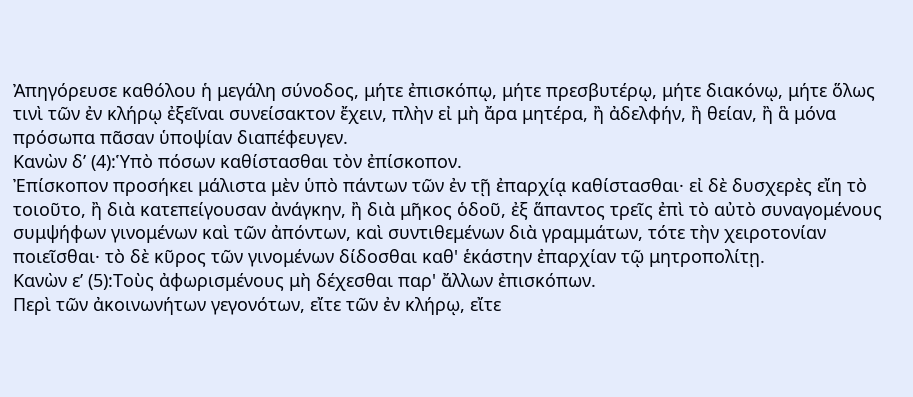Ἀπηγόρευσε καθόλου ἡ μεγάλη σύνοδος, μήτε ἐπισκόπῳ, μήτε πρεσβυτέρῳ, μήτε διακόνῳ, μήτε ὅλως τινὶ τῶν ἐν κλήρῳ ἐξεῖναι συνείσακτον ἔχειν, πλὴν εἰ μὴ ἄρα μητέρα, ἢ ἀδελφήν, ἢ θείαν, ἢ ἃ μόνα πρόσωπα πᾶσαν ὑποψίαν διαπέφευγεν.
Κανὼν δ’ (4):Ὑπὸ πόσων καθίστασθαι τὸν ἐπίσκοπον.
Ἐπίσκοπον προσήκει μάλιστα μὲν ὑπὸ πάντων τῶν ἐν τῇ ἐπαρχίᾳ καθίστασθαι· εἰ δὲ δυσχερὲς εἴη τὸ τοιοῦτο, ἢ διὰ κατεπείγουσαν ἀνάγκην, ἢ διὰ μῆκος ὁδοῦ, ἐξ ἅπαντος τρεῖς ἐπὶ τὸ αὐτὸ συναγομένους συμψήφων γινομένων καὶ τῶν ἀπόντων, καὶ συντιθεμένων διὰ γραμμάτων, τότε τὴν χειροτονίαν ποιεῖσθαι· τὸ δὲ κῦρος τῶν γινομένων δίδοσθαι καθ' ἑκάστην ἐπαρχίαν τῷ μητροπολίτῃ.
Κανὼν ε’ (5):Τοὺς ἀφωρισμένους μὴ δέχεσθαι παρ' ἄλλων ἐπισκόπων.
Περὶ τῶν ἀκοινωνήτων γεγονότων, εἴτε τῶν ἐν κλήρῳ, εἴτε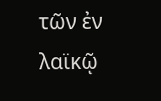τῶν ἐν λαϊκῷ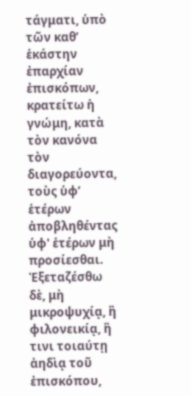τάγματι, ὑπὸ τῶν καθ’ ἑκάστην ἐπαρχίαν ἐπισκόπων, κρατείτω ἡ γνώμη, κατὰ τὸν κανόνα τὸν διαγορεύοντα, τοὺς ὑφ’ ἑτέρων ἀποβληθέντας ὑφ' ἑτέρων μὴ προσίεσθαι. Ἐξεταζέσθω δὲ, μὴ μικροψυχίᾳ, ἢ φιλονεικίᾳ, ἢ τινι τοιαύτῃ ἀηδὶᾳ τοῦ ἐπισκόπου,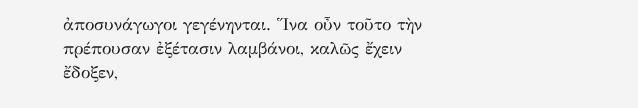ἀποσυνάγωγοι γεγένηνται. Ἵνα οὖν τοῦτο τὴν πρέπουσαν ἐξέτασιν λαμβάνοι, καλῶς ἔχειν ἔδοξεν,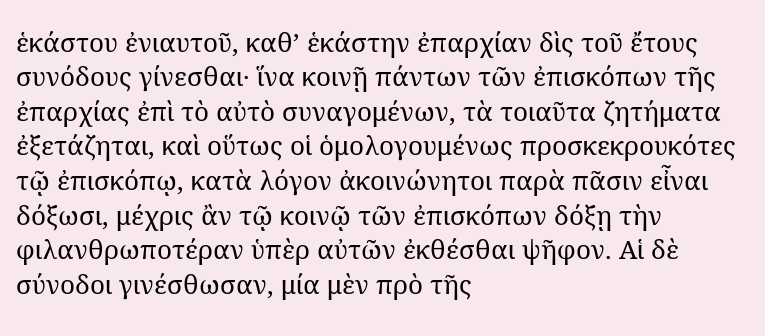ἑκάστου ἐνιαυτοῦ, καθ’ ἑκάστην ἐπαρχίαν δὶς τοῦ ἔτους συνόδους γίνεσθαι· ἵνα κοινῇ πάντων τῶν ἐπισκόπων τῆς ἐπαρχίας ἐπὶ τὸ αὐτὸ συναγομένων, τὰ τοιαῦτα ζητήματα ἐξετάζηται, καὶ οὕτως οἱ ὁμολογουμένως προσκεκρουκότες τῷ ἐπισκόπῳ, κατὰ λόγον ἀκοινώνητοι παρὰ πᾶσιν εἶναι δόξωσι, μέχρις ἂν τῷ κοινῷ τῶν ἐπισκόπων δόξῃ τὴν φιλανθρωποτέραν ὑπὲρ αὐτῶν ἐκθέσθαι ψῆφον. Αἱ δὲ σύνοδοι γινέσθωσαν, μία μὲν πρὸ τῆς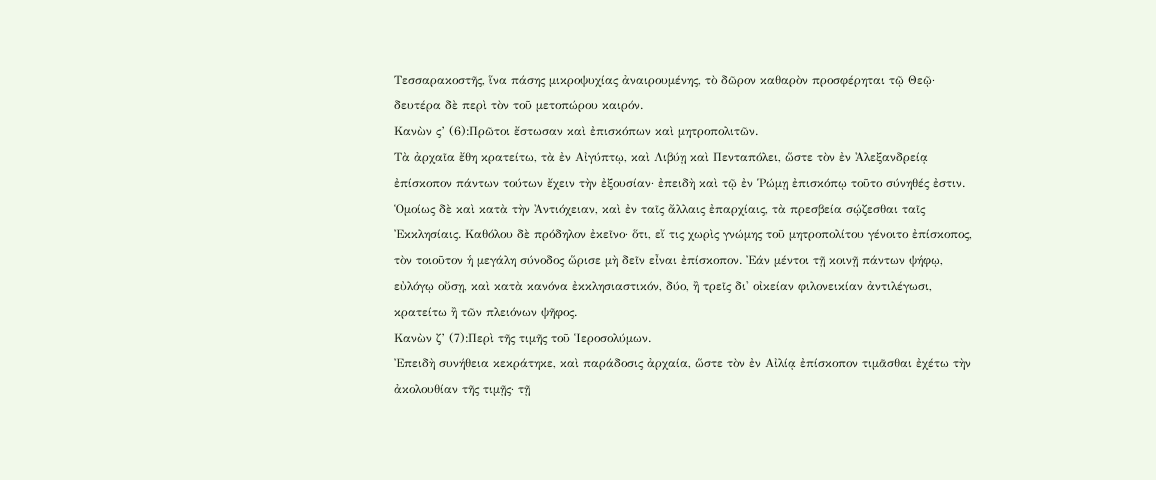Τεσσαρακοστῆς, ἵνα πάσης μικροψυχίας ἀναιρουμένης, τὸ δῶρον καθαρὸν προσφέρηται τῷ Θεῷ· δευτέρα δὲ περὶ τὸν τοῦ μετοπώρου καιρόν.
Κανὼν ς’ (6):Πρῶτοι ἔστωσαν καὶ ἐπισκόπων καὶ μητροπολιτῶν.
Τὰ ἀρχαῖα ἔθη κρατείτω, τὰ ἐν Αἰγύπτῳ, καὶ Λιβύῃ καὶ Πενταπόλει, ὥστε τὸν ἐν Ἀλεξανδρείᾳ ἐπίσκοπον πάντων τούτων ἔχειν τὴν ἐξουσίαν· ἐπειδὴ καὶ τῷ ἐν Ῥώμῃ ἐπισκόπῳ τοῦτο σύνηθές ἐστιν. Ὁμοίως δὲ καὶ κατὰ τὴν Ἀντιόχειαν, καὶ ἐν ταῖς ἄλλαις ἐπαρχίαις, τὰ πρεσβεία σῴζεσθαι ταῖς Ἐκκλησίαις. Καθόλου δὲ πρόδηλον ἐκεῖνο· ὅτι, εἴ τις χωρὶς γνώμης τοῦ μητροπολίτου γένοιτο ἐπίσκοπος, τὸν τοιοῦτον ἡ μεγάλη σύνοδος ὥρισε μὴ δεῖν εἶναι ἐπίσκοπον. Ἐάν μέντοι τῇ κοινῇ πάντων ψήφῳ, εὐλόγῳ οὔσῃ, καὶ κατὰ κανόνα ἐκκλησιαστικόν, δύο, ἢ τρεῖς δι' οἰκείαν φιλονεικίαν ἀντιλέγωσι, κρατείτω ἢ τῶν πλειόνων ψῆφος.
Κανὼν ζ’ (7):Περὶ τῆς τιμῆς τοῦ Ἱεροσολύμων.
Ἐπειδὴ συνήθεια κεκράτηκε, καὶ παράδοσις ἀρχαία, ὥστε τὸν ἐν Αἰλίᾳ ἐπίσκοπον τιμᾶσθαι ἐχέτω τὴν ἀκολουθίαν τῆς τιμῇς· τῇ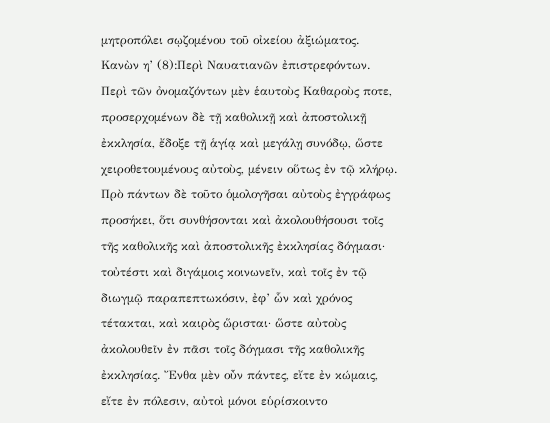μητροπόλει σῳζομένου τοῦ οἰκείου ἀξιώματος.
Κανὼν η’ (8):Περὶ Ναυατιανῶν ἐπιστρεφόντων.
Περὶ τῶν ὀνομαζόντων μὲν ἑαυτοὺς Καθαροὺς ποτε, προσερχομένων δὲ τῇ καθολικῇ καὶ ἀποστολικῇ ἐκκλησία, ἔδοξε τῇ ἁγίᾳ καὶ μεγάλῃ συνόδῳ, ὥστε χειροθετουμένους αὐτοὺς, μένειν οὕτως ἐν τῷ κλήρῳ. Πρὸ πάντων δὲ τοῦτο ὁμολογῆσαι αὐτοὺς ἐγγράφως προσήκει, ὅτι συνθήσονται καὶ ἀκολουθήσουσι τοῖς τῆς καθολικῆς καὶ ἀποστολικῆς ἐκκλησίας δόγμασι· τοὐτέστι καὶ διγάμοις κοινωνεῖν, καὶ τοῖς ἐν τῷ διωγμῷ παραπεπτωκόσιν, ἐφ’ ὧν καὶ χρόνος τέτακται, καὶ καιρὸς ὥρισται· ὥστε αὐτοὺς ἀκολουθεῖν ἐν πᾶσι τοῖς δόγμασι τῆς καθολικῆς ἐκκλησίας. Ἔνθα μὲν οὖν πάντες, εἴτε ἐν κώμαις, εἴτε ἐν πόλεσιν, αὐτοὶ μόνοι εὑρίσκοιντο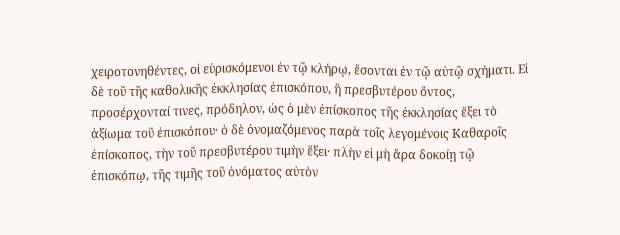χειροτονηθέντες, οἱ εὑρισκόμενοι ἐν τῷ κλήρῳ, ἔσονται ἐν τῷ αὐτῷ σχήματι. Εἰ δὲ τοῦ τῆς καθολικῆς ἐκκλησίας ἐπισκόπου, ἢ πρεσβυτέρου ὄντος, προσέρχονταί τινες, πρόδηλον, ὡς ὁ μὲν ἐπίσκοπος τῆς ἐκκλησίας ἕξει τὸ ἀξίωμα τοῦ ἐπισκόπου· ὁ δὲ ὀνομαζόμενος παρὰ τοῖς λεγομένοις Καθαροῖς ἐπίσκοπος, τὴν τοῦ πρεσβυτέρου τιμὴν ἕξει· πλὴν εἰ μὴ ἄρα δοκοίῃ τῷ ἐπισκόπῳ, τῆς τιμῆς τοῦ ὀνόματος αὐτὸν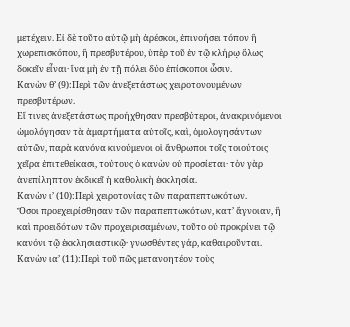μετέχειν. Εἰ δὲ τοῦτο αὐτῷ μὴ ἀρέσκοι, ἐπινοήσει τόπον ἢ χωρεπισκόπου, ἢ πρεσβυτέρου, ὑπὲρ τοῦ ἐν τῷ κλήρῳ ὅλως δοκεῖν εἶναι· ἵνα μὴ ἐν τῇ πόλει δύο ἐπίσκοποι ὦσιν.
Κανὼν θ’ (9):Περὶ τῶν ἀνεξετάστως χειροτονουμένων πρεσβυτέρων.
Εἴ τινες ἀνεξετάστως προήχθησαν πρεσβύτεροι, ἀνακρινόμενοι ὡμολόγησαν τὰ ἁμαρτήματα αὐτοῖς, καὶ, ὁμολογησάντων αὐτῶν, παρὰ κανόνα κινούμενοι οἱ ἄνθρωποι τοῖς τοιούτοις χεῖρα ἐπιτεθείκασι, τούτους ὁ κανὼν οὐ προσίεται· τὸν γὰρ ἀνεπίληπτον ἐκδικεῖ ἡ καθολικὴ ἐκκλησία.
Κανὼν ι’ (10):Περὶ χειροτονίας τῶν παραπεπτωκότων.
Ὅσοι προεχειρίσθησαν τῶν παραπεπτωκότων, κατ’ ἄγνοιαν, ἢ καὶ προειδότων τῶν προχειρισαμένων, τοῦτο οὐ προκρίνει τῷ κανόνι τῷ ἐκκλησιαστικῷ· γνωσθέντες γάρ, καθαιροῦνται.
Κανὼν ια’ (11):Περὶ τοῦ πῶς μετανοητέον τοὺς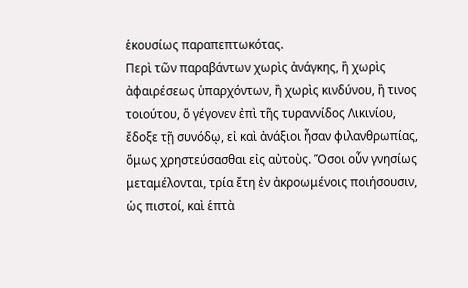ἑκουσίως παραπεπτωκότας.
Περὶ τῶν παραβάντων χωρὶς ἀνάγκης, ἢ χωρὶς ἀφαιρέσεως ὑπαρχόντων, ἢ χωρὶς κινδύνου, ἢ τινος τοιούτου, ὅ γέγονεν ἐπὶ τῆς τυραννίδος Λικινίου, ἔδοξε τῇ συνόδῳ, εἰ καὶ ἀνάξιοι ἦσαν φιλανθρωπίας, ὅμως χρηστεύσασθαι εἰς αὐτοὺς. Ὅσοι οὖν γνησίως μεταμέλονται, τρία ἔτη ἐν ἀκροωμένοις ποιήσουσιν, ὡς πιστοί, καὶ ἑπτὰ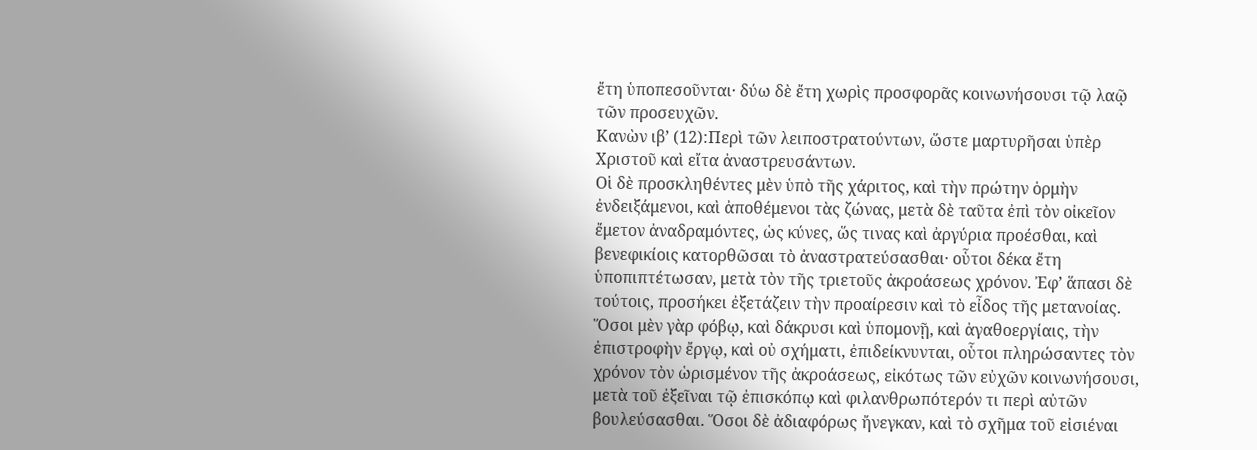ἔτη ὑποπεσοῦνται· δύω δὲ ἔτη χωρὶς προσφορᾶς κοινωνήσουσι τῷ λαῷ τῶν προσευχῶν.
Κανὼν ιβ’ (12):Περὶ τῶν λειποστρατούντων, ὥστε μαρτυρῆσαι ὑπὲρ Χριστοῦ καὶ εἴτα ἀναστρευσάντων.
Οἱ δὲ προσκληθέντες μὲν ὑπὸ τῆς χάριτος, καὶ τὴν πρώτην ὁρμὴν ἐνδειξάμενοι, καὶ ἀποθέμενοι τὰς ζώνας, μετὰ δὲ ταῦτα ἐπὶ τὸν οἰκεῖον ἔμετον ἀναδραμόντες, ὡς κύνες, ὥς τινας καὶ ἀργύρια προέσθαι, καὶ βενεφικίοις κατορθῶσαι τὸ ἀναστρατεύσασθαι· οὗτοι δέκα ἔτη ὑποπιπτέτωσαν, μετὰ τὸν τῆς τριετοῦς ἀκροάσεως χρόνον. Ἐφ’ ἅπασι δὲ τούτοις, προσήκει ἐξετάζειν τὴν προαίρεσιν καὶ τὸ εἶδος τῆς μετανοίας. Ὅσοι μὲν γὰρ φόβῳ, καὶ δάκρυσι καὶ ὑπομονῇ, καὶ ἀγαθοεργίαις, τὴν ἐπιστροφὴν ἔργῳ, καὶ οὐ σχήματι, ἐπιδείκνυνται, οὗτοι πληρώσαντες τὸν χρόνον τὸν ὡρισμένον τῆς ἀκροάσεως, εἰκότως τῶν εὐχῶν κοινωνήσουσι, μετὰ τοῦ ἐξεῖναι τῷ ἐπισκόπῳ καὶ φιλανθρωπότερόν τι περὶ αὐτῶν βουλεύσασθαι. Ὅσοι δὲ ἀδιαφόρως ἤνεγκαν, καὶ τὸ σχῆμα τοῦ εἰσιέναι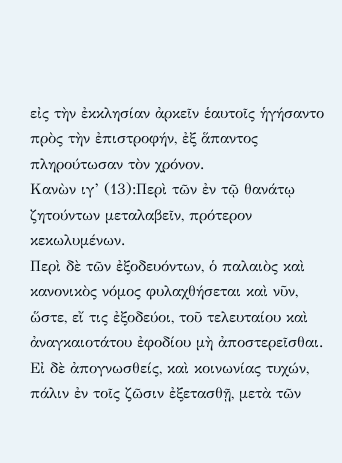εἰς τὴν ἐκκλησίαν ἀρκεῖν ἑαυτοῖς ἡγήσαντο πρὸς τὴν ἐπιστροφήν, ἐξ ἅπαντος πληρούτωσαν τὸν χρόνον.
Κανὼν ιγ’ (13):Περὶ τῶν ἐν τῷ θανάτῳ ζητούντων μεταλαβεῖν, πρότερον κεκωλυμένων.
Περὶ δὲ τῶν ἐξοδευόντων, ὁ παλαιὸς καὶ κανονικὸς νόμος φυλαχθήσεται καὶ νῦν, ὥστε, εἴ τις ἐξοδεύοι, τοῦ τελευταίου καὶ ἀναγκαιοτάτου ἐφοδίου μὴ ἀποστερεῖσθαι. Εἰ δὲ ἀπογνωσθείς, καὶ κοινωνίας τυχών, πάλιν ἐν τοῖς ζῶσιν ἐξετασθῇ, μετὰ τῶν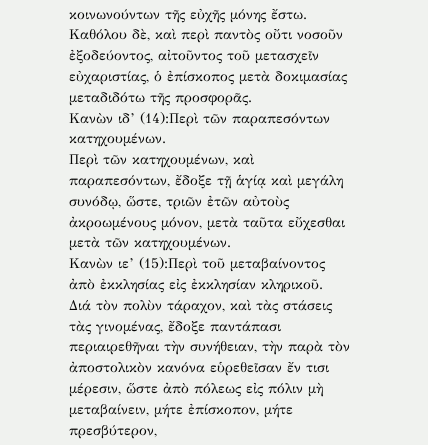κοινωνούντων τῆς εὐχῆς μόνης ἔστω. Καθόλου δὲ, καὶ περὶ παντὸς οὔτι νοσοῦν ἐξοδεύοντος, αἰτοῦντος τοῦ μετασχεῖν εὐχαριστίας, ὁ ἐπίσκοπος μετὰ δοκιμασίας μεταδιδότω τῆς προσφορᾶς.
Κανὼν ιδ’ (14):Περὶ τῶν παραπεσόντων κατηχουμένων.
Περὶ τῶν κατηχουμένων, καὶ παραπεσόντων, ἔδοξε τῇ ἁγίᾳ καὶ μεγάλη συνόδῳ, ὥστε, τριῶν ἐτῶν αὐτοὺς ἀκροωμένους μόνον, μετὰ ταῦτα εὔχεσθαι μετὰ τῶν κατηχουμένων.
Κανὼν ιε’ (15):Περὶ τοῦ μεταβαίνοντος ἀπὸ ἐκκλησίας εἰς ἐκκλησίαν κληρικοῦ.
Διά τὸν πολὺν τάραχον, καὶ τὰς στάσεις τὰς γινομένας, ἔδοξε παντάπασι περιαιρεθῆναι τὴν συνήθειαν, τὴν παρὰ τὸν ἀποστολικὸν κανόνα εὑρεθεῖσαν ἔν τισι μέρεσιν, ὥστε ἀπὸ πόλεως εἰς πόλιν μὴ μεταβαίνειν, μήτε ἐπίσκοπον, μήτε πρεσβύτερον,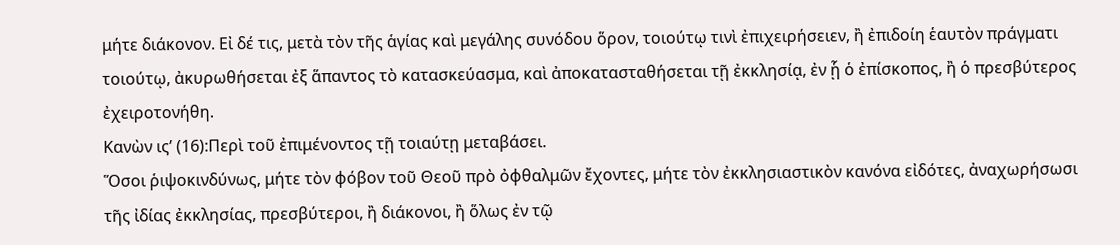μήτε διάκονον. Εἰ δέ τις, μετὰ τὸν τῆς ἁγίας καὶ μεγάλης συνόδου ὅρον, τοιούτῳ τινὶ ἐπιχειρήσειεν, ἢ ἐπιδοίη ἑαυτὸν πράγματι τοιούτῳ, ἀκυρωθήσεται ἐξ ἅπαντος τὸ κατασκεύασμα, καὶ ἀποκατασταθήσεται τῇ ἐκκλησίᾳ, ἐν ᾗ ὁ ἐπίσκοπος, ἢ ὁ πρεσβύτερος ἐχειροτονήθη.
Κανὼν ις’ (16):Περὶ τοῦ ἐπιμένοντος τῇ τοιαύτῃ μεταβάσει.
Ὅσοι ῥιψοκινδύνως, μήτε τὸν φόβον τοῦ Θεοῦ πρὸ ὀφθαλμῶν ἔχοντες, μήτε τὸν ἐκκλησιαστικὸν κανόνα εἰδότες, ἀναχωρήσωσι τῆς ἰδίας ἐκκλησίας, πρεσβύτεροι, ἢ διάκονοι, ἢ ὅλως ἐν τῷ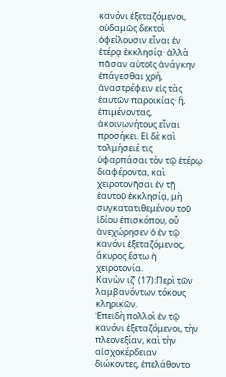κανόνι ἐξεταζόμενοι, οὐδαμῶς δεκτοὶ ὀφείλουσιν εἶναι ἐν ἑτέρᾳ ἐκκλησίᾳ· ἀλλὰ πᾶσαν αὐτοῖς ἀνάγκην ἐπάγεσθαι χρή, ἀναστρέφειν εἰς τὰς ἑαυτῶν παροικίας· ἢ, ἐπιμένοντας, ἀκοινωνήτους εἶναι προσήκει. Εἰ δὲ καὶ τολμήσειέ τις ὑφαρπάσαι τὸν τῷ ἑτέρῳ διαφέροντα, καὶ χειροτονῆσαι ἐν τῇ ἑαυτοῦ ἐκκλησίᾳ, μὴ συγκατατιθεμένου τοῦ ἰδίου ἐπισκόπου, οὗ ἀνεχώρησεν ὁ ἐν τῷ κανόνι ἐξεταζόμενος, ἄκυρος ἔστω ἡ χειροτονία.
Κανὼν ιζ’ (17):Περὶ τῶν λαμβανόντων τόκους κληρικῶν.
Ἐπειδὴ πολλοὶ ἐν τῷ κανόνι ἐξεταζόμενοι, τὴν πλεονεξίαν, καὶ τὴν αἰσχοκέρδειαν διώκοντες, ἐπελάθοντο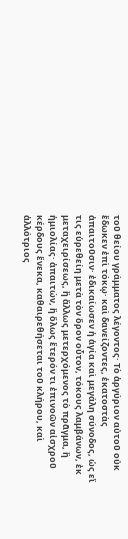τοῦ θείου γράμματος λέγοντος· Τὸ ἀργύριον αὐτοῦ οὐκ ἔδωκεν ἐπὶ τόκῳ· καὶ δανείζοντες, ἑκατοστὰς ἀπαιτοῦσιν· ἐδικαίωσεν ἡ ἁγία καὶ μεγάλη σύνοδος, ὡς εἴ τις εὑρεθείη μετὰ τὸν ὅρον οὖτον, τόκους λαμβάνων, ἐκ μεταχειρίσεως, ἢ ἄλλως μετερχόμενος τὸ πρᾶγμα, ἢ ἡμιολίας· ἀπαιτών, ἢ ὅλως ἕτερόν τι ἐπινοῶν αἰσχροῦ κέρδους ἕνεκα, καθαιρεθήσεται τοῦ κλήρου, καὶ ἀλλότριος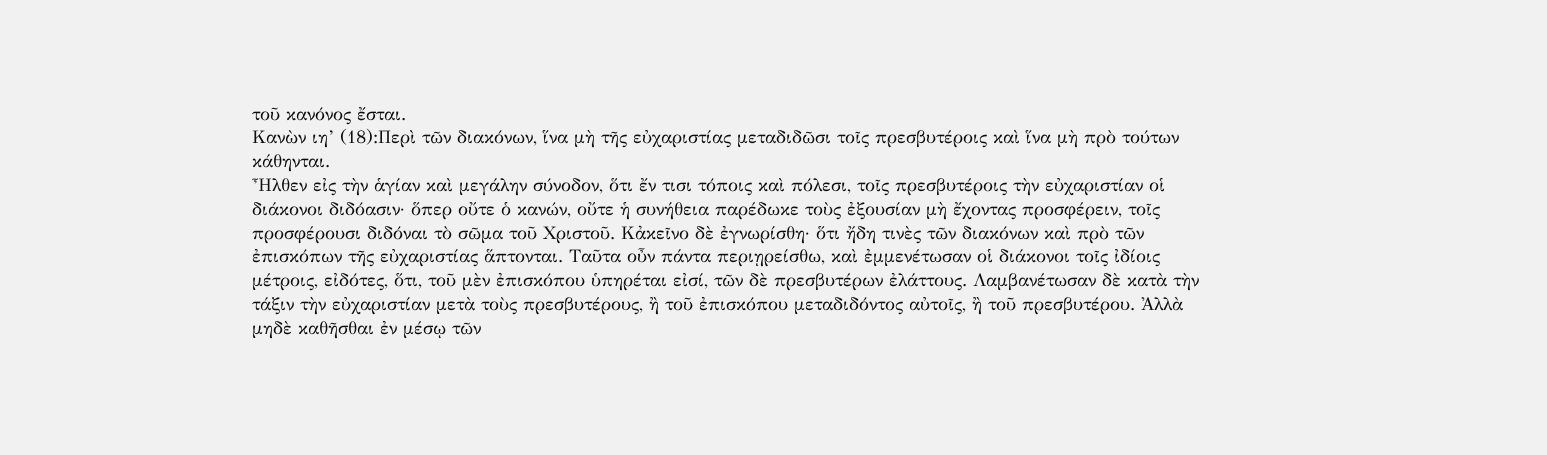τοῦ κανόνος ἔσται.
Κανὼν ιη’ (18):Περὶ τῶν διακόνων, ἵνα μὴ τῆς εὐχαριστίας μεταδιδῶσι τοῖς πρεσβυτέροις καὶ ἵνα μὴ πρὸ τούτων κάθηνται.
Ἦλθεν εἰς τὴν ἁγίαν καὶ μεγάλην σύνοδον, ὅτι ἔν τισι τόποις καὶ πόλεσι, τοῖς πρεσβυτέροις τὴν εὐχαριστίαν οἱ διάκονοι διδόασιν· ὅπερ οὔτε ὁ κανών, οὔτε ἡ συνήθεια παρέδωκε τοὺς ἐξουσίαν μὴ ἔχοντας προσφέρειν, τοῖς προσφέρουσι διδόναι τὸ σῶμα τοῦ Χριστοῦ. Κἀκεῖνο δὲ ἐγνωρίσθη· ὅτι ἤδη τινὲς τῶν διακόνων καὶ πρὸ τῶν ἐπισκόπων τῆς εὐχαριστίας ἅπτονται. Ταῦτα οὖν πάντα περιῃρείσθω, καὶ ἐμμενέτωσαν οἱ διάκονοι τοῖς ἰδίοις μέτροις, εἰδότες, ὅτι, τοῦ μὲν ἐπισκόπου ὑπηρέται εἰσί, τῶν δὲ πρεσβυτέρων ἐλάττους. Λαμβανέτωσαν δὲ κατὰ τὴν τάξιν τὴν εὐχαριστίαν μετὰ τοὺς πρεσβυτέρους, ἢ τοῦ ἐπισκόπου μεταδιδόντος αὐτοῖς, ἢ τοῦ πρεσβυτέρου. Ἀλλὰ μηδὲ καθῆσθαι ἐν μέσῳ τῶν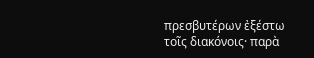πρεσβυτέρων ἐξέστω τοῖς διακόνοις· παρὰ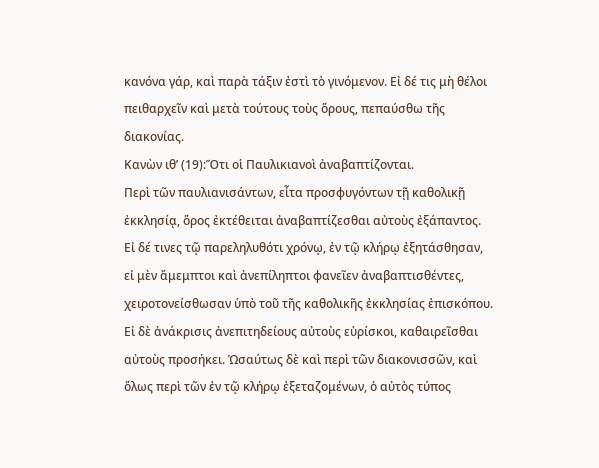κανόνα γάρ, καὶ παρὰ τάξιν ἐστὶ τὸ γινόμενον. Εἰ δέ τις μὴ θέλοι πειθαρχεῖν καὶ μετὰ τούτους τοὺς ὅρους, πεπαύσθω τῆς διακονίας.
Κανὼν ιθ’ (19):Ὅτι οἱ Παυλικιανοὶ ἀναβαπτίζονται.
Περὶ τῶν παυλιανισάντων, εἶτα προσφυγόντων τῇ καθολικῇ ἐκκλησίᾳ, ὅρος ἐκτέθειται ἀναβαπτίζεσθαι αὐτοὺς ἐξάπαντος. Εἰ δέ τινες τῷ παρεληλυθότι χρόνῳ, ἐν τῷ κλήρῳ ἐξητάσθησαν, εἰ μὲν ἄμεμπτοι καὶ ἀνεπίληπτοι φανεῖεν ἀναβαπτισθέντες, χειροτονείσθωσαν ὑπὸ τοῦ τῆς καθολικῆς ἐκκλησίας ἐπισκόπου. Εἰ δὲ ἀνάκρισις ἀνεπιτηδείους αὐτοὺς εὑρίσκοι, καθαιρεῖσθαι αὐτοὺς προσήκει. Ὡσαύτως δὲ καὶ περὶ τῶν διακονισσῶν, καὶ ὅλως περὶ τῶν ἐν τῷ κλήρῳ ἐξεταζομένων, ὁ αὐτὸς τύπος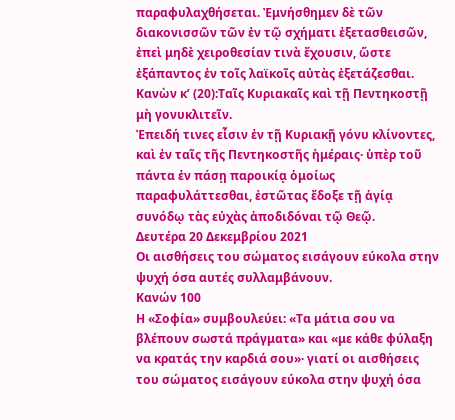παραφυλαχθήσεται. Ἐμνήσθημεν δὲ τῶν διακονισσῶν τῶν ἐν τῷ σχήματι ἐξετασθεισῶν, ἐπεὶ μηδὲ χειροθεσίαν τινὰ ἔχουσιν, ὥστε ἐξάπαντος ἐν τοῖς λαϊκοῖς αὐτὰς ἐξετάζεσθαι.
Κανὼν κ’ (20):Ταῖς Κυριακαῖς καὶ τῇ Πεντηκοστῇ μὴ γονυκλιτεῖν.
Ἐπειδή τινες εἶσιν ἐν τῇ Κυριακῇ γόνυ κλίνοντες, καὶ ἐν ταῖς τῆς Πεντηκοστῆς ἡμέραις· ὑπὲρ τοῦ πάντα ἐν πάσῃ παροικίᾳ ὁμοίως παραφυλάττεσθαι, ἑστῶτας ἔδοξε τῇ ἁγίᾳ συνόδῳ τὰς εὐχὰς ἀποδιδόναι τῷ Θεῷ.
Δευτέρα 20 Δεκεμβρίου 2021
Οι αισθήσεις του σώματος εισάγουν εύκολα στην ψυχή όσα αυτές συλλαμβάνουν.
Κανών 100
Η «Σοφία» συμβουλεύει: «Τα μάτια σου να βλέπουν σωστά πράγματα» και «με κάθε φύλαξη να κρατάς την καρδιά σου»· γιατί οι αισθήσεις του σώματος εισάγουν εύκολα στην ψυχή όσα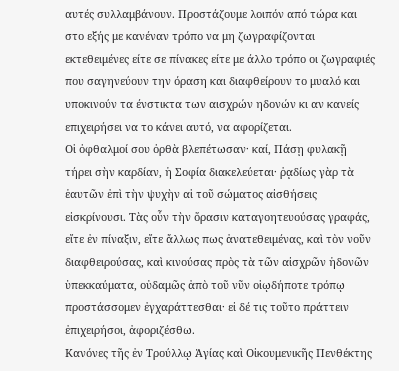αυτές συλλαμβάνουν. Προστάζουμε λοιπόν από τώρα και στο εξής με κανέναν τρόπο να μη ζωγραφίζονται εκτεθειμένες είτε σε πίνακες είτε με άλλο τρόπο οι ζωγραφιές που σαγηνεύουν την όραση και διαφθείρουν το μυαλό και υποκινούν τα ένστικτα των αισχρών ηδονών κι αν κανείς επιχειρήσει να το κάνει αυτό, να αφορίζεται.
Οἱ ὀφθαλμοί σου ὀρθὰ βλεπέτωσαν· καί, Πάσῃ φυλακῇ τήρει σὴν καρδίαν, ἡ Σοφία διακελεύεται· ῥᾳδίως γὰρ τὰ ἑαυτῶν ἐπὶ τὴν ψυχὴν αἱ τοῦ σώματος αἰσθήσεις εἰσκρίνουσι. Τὰς οὖν τὴν ὅρασιν καταγοητευούσας γραφάς, εἴτε ἐν πίναξιν, εἴτε ἄλλως πως ἀνατεθειμένας, καὶ τὸν νοῦν διαφθειρούσας, καὶ κινούσας πρὸς τὰ τῶν αἰσχρῶν ἡδονῶν ὑπεκκαύματα, οὐδαμῶς ἀπὸ τοῦ νῦν οἱῳδήποτε τρόπῳ προστάσσομεν ἐγχαράττεσθαι· εἰ δέ τις τοῦτο πράττειν ἐπιχειρήσοι, ἀφοριζέσθω.
Κανόνες τῆς ἐν Τρούλλῳ Ἁγίας καὶ Οἰκουμενικῆς Πενθέκτης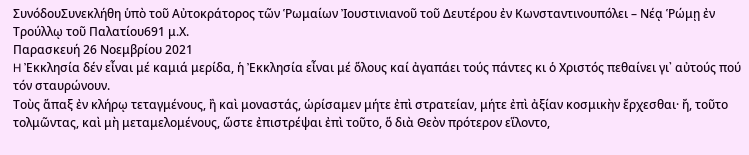ΣυνόδουΣυνεκλήθη ὑπὸ τοῦ Αὐτοκράτορος τῶν Ῥωμαίων Ἰουστινιανοῦ τοῦ Δευτέρου ἐν Κωνσταντινουπόλει – Νέᾳ Ῥώμῃ ἐν Τρούλλῳ τοῦ Παλατίου691 μ.Χ.
Παρασκευή 26 Νοεμβρίου 2021
H Ἐκκλησία δέν εἶναι μέ καμιά μερίδα, ἡ Ἐκκλησία εἶναι μέ ὅλους καί ἀγαπάει τούς πάντες κι ὁ Χριστός πεθαίνει γι᾽ αὐτούς πού τόν σταυρώνουν.
Τοὺς ἅπαξ ἐν κλήρῳ τεταγμένους, ἢ καὶ μοναστάς, ὡρίσαμεν μήτε ἐπὶ στρατείαν, μήτε ἐπὶ ἀξίαν κοσμικὴν ἔρχεσθαι· ἤ, τοῦτο τολμῶντας, καὶ μὴ μεταμελομένους, ὥστε ἐπιστρέψαι ἐπὶ τοῦτο, ὅ διὰ Θεὸν πρότερον εἵλοντο,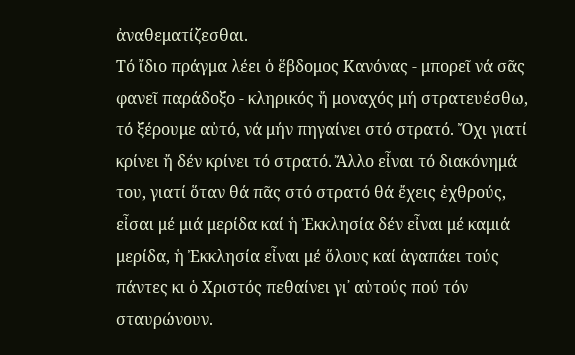ἀναθεματίζεσθαι.
Τό ἴδιο πράγμα λέει ὁ ἕβδομος Κανόνας - μπορεῖ νά σᾶς φανεῖ παράδοξο - κληρικός ἤ μοναχός μή στρατευέσθω, τό ξέρουμε αὐτό, νά μήν πηγαίνει στό στρατό. Ὄχι γιατί κρίνει ἤ δέν κρίνει τό στρατό. Ἄλλο εἶναι τό διακόνημά του, γιατί ὅταν θά πᾶς στό στρατό θά ἔχεις ἐχθρούς, εἶσαι μέ μιά μερίδα καί ἡ Ἐκκλησία δέν εἶναι μέ καμιά μερίδα, ἡ Ἐκκλησία εἶναι μέ ὅλους καί ἀγαπάει τούς πάντες κι ὁ Χριστός πεθαίνει γι᾽ αὐτούς πού τόν σταυρώνουν.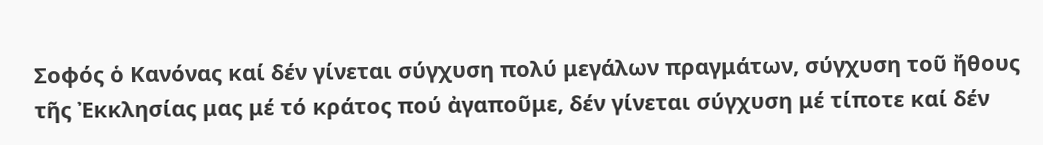Σοφός ὁ Κανόνας καί δέν γίνεται σύγχυση πολύ μεγάλων πραγμάτων, σύγχυση τοῦ ἤθους τῆς Ἐκκλησίας μας μέ τό κράτος πού ἀγαποῦμε, δέν γίνεται σύγχυση μέ τίποτε καί δέν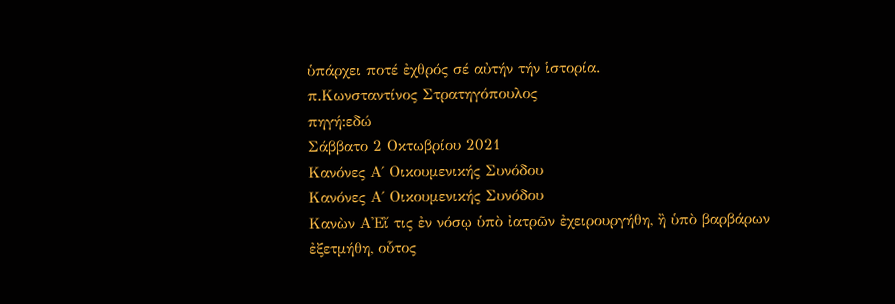ὑπάρχει ποτέ ἐχθρός σέ αὐτήν τήν ἱστορία.
π.Κωνσταντίνος Στρατηγόπουλος
πηγή:εδώ
Σάββατο 2 Οκτωβρίου 2021
Κανόνες Α΄ Οικουμενικής Συνόδου
Κανόνες Α΄ Οικουμενικής Συνόδου
Κανὼν Α'Εἴ τις ἐν νόσῳ ὑπὸ ἰατρῶν ἐχειρουργήθη, ἢ ὑπὸ βαρβάρων ἐξετμήθη, οὗτος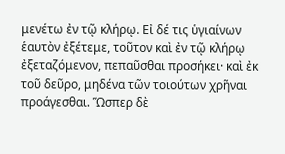μενέτω ἐν τῷ κλήρῳ. Εἰ δέ τις ὑγιαίνων ἑαυτὸν ἐξέτεμε, τοῦτον καὶ ἐν τῷ κλήρῳ ἐξεταζόμενον, πεπαῦσθαι προσήκει· καὶ ἐκ τοῦ δεῦρο, μηδένα τῶν τοιούτων χρῆναι προάγεσθαι. Ὥσπερ δὲ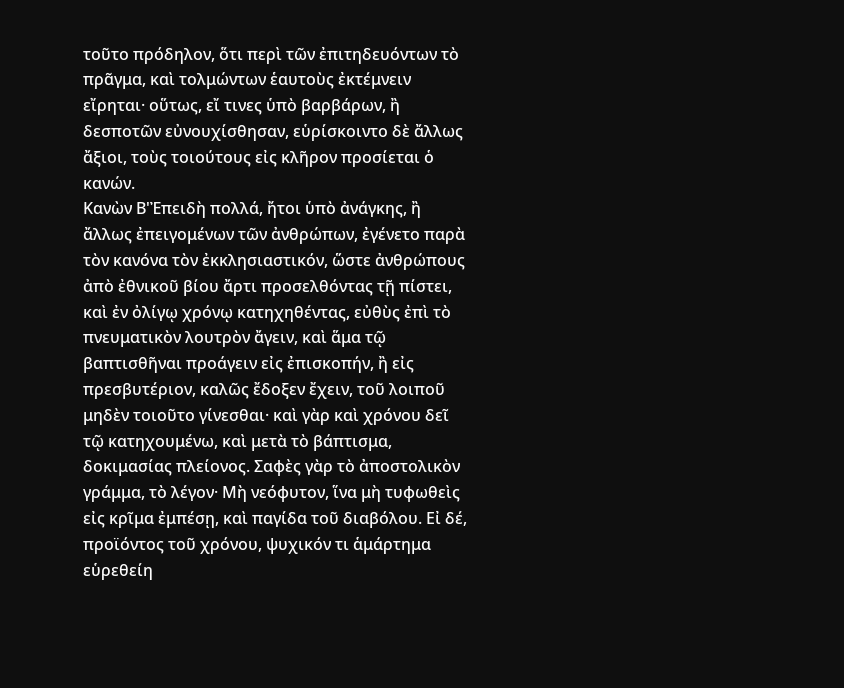τοῦτο πρόδηλον, ὅτι περὶ τῶν ἐπιτηδευόντων τὸ πρᾶγμα, καὶ τολμώντων ἑαυτοὺς ἐκτέμνειν εἴρηται· οὕτως, εἴ τινες ὑπὸ βαρβάρων, ἢ δεσποτῶν εὐνουχίσθησαν, εὑρίσκοιντο δὲ ἄλλως ἄξιοι, τοὺς τοιούτους εἰς κλῆρον προσίεται ὁ κανών.
Κανὼν Β'Ἐπειδὴ πολλά, ἤτοι ὑπὸ ἀνάγκης, ἢ ἄλλως ἐπειγομένων τῶν ἀνθρώπων, ἐγένετο παρὰ τὸν κανόνα τὸν ἐκκλησιαστικόν, ὥστε ἀνθρώπους ἀπὸ ἐθνικοῦ βίου ἄρτι προσελθόντας τῇ πίστει, καὶ ἐν ὀλίγῳ χρόνῳ κατηχηθέντας, εὐθὺς ἐπὶ τὸ πνευματικὸν λουτρὸν ἄγειν, καὶ ἅμα τῷ βαπτισθῆναι προάγειν εἰς ἐπισκοπήν, ἢ εἰς πρεσβυτέριον, καλῶς ἔδοξεν ἔχειν, τοῦ λοιποῦ μηδὲν τοιοῦτο γίνεσθαι· καὶ γὰρ καὶ χρόνου δεῖ τῷ κατηχουμένω, καὶ μετὰ τὸ βάπτισμα, δοκιμασίας πλείονος. Σαφὲς γὰρ τὸ ἀποστολικὸν γράμμα, τὸ λέγον· Μὴ νεόφυτον, ἵνα μὴ τυφωθεὶς εἰς κρῖμα ἐμπέσῃ, καὶ παγίδα τοῦ διαβόλου. Εἰ δέ, προϊόντος τοῦ χρόνου, ψυχικόν τι ἁμάρτημα εὑρεθείη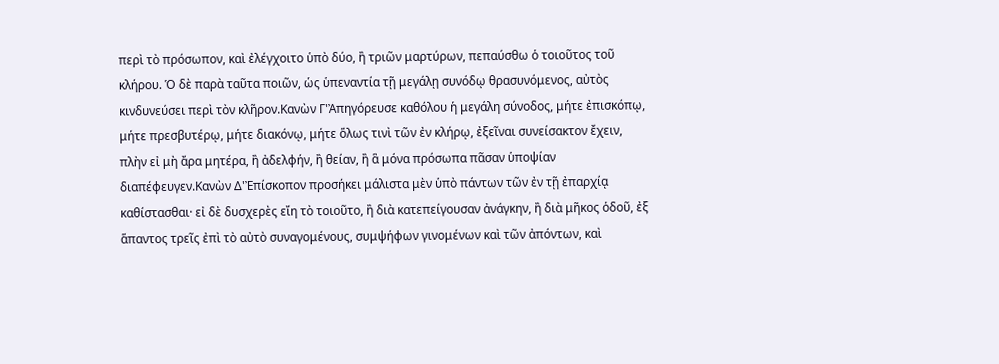περὶ τὸ πρόσωπον, καὶ ἐλέγχοιτο ὑπὸ δύο, ἢ τριῶν μαρτύρων, πεπαύσθω ὁ τοιοῦτος τοῦ κλήρου. Ὁ δὲ παρὰ ταῦτα ποιῶν, ὡς ὑπεναντία τῇ μεγάλῃ συνόδῳ θρασυνόμενος, αὐτὸς κινδυνεύσει περὶ τὸν κλῆρον.Κανὼν Γ'Ἀπηγόρευσε καθόλου ἡ μεγάλη σύνοδος, μήτε ἐπισκόπῳ, μήτε πρεσβυτέρῳ, μήτε διακόνῳ, μήτε ὅλως τινὶ τῶν ἐν κλήρῳ, ἐξεῖναι συνείσακτον ἔχειν, πλὴν εἰ μὴ ἄρα μητέρα, ἢ ἀδελφήν, ἢ θείαν, ἢ ἃ μόνα πρόσωπα πᾶσαν ὑποψίαν διαπέφευγεν.Κανὼν Δ'Ἐπίσκοπον προσήκει μάλιστα μὲν ὑπὸ πάντων τῶν ἐν τῇ ἐπαρχίᾳ καθίστασθαι· εἰ δὲ δυσχερὲς εἴη τὸ τοιοῦτο, ἢ διὰ κατεπείγουσαν ἀνάγκην, ἢ διὰ μῆκος ὁδοῦ, ἐξ ἅπαντος τρεῖς ἐπὶ τὸ αὐτὸ συναγομένους, συμψήφων γινομένων καὶ τῶν ἀπόντων, καὶ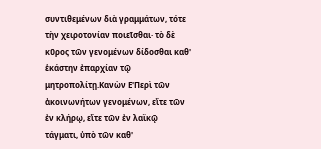συντιθεμένων διὰ γραμμάτων, τότε τὴν χειροτονίαν ποιεῖσθαι· τὸ δὲ κῦρος τῶν γενομένων δίδοσθαι καθ' ἑκάστην ἐπαρχίαν τῷ μητροπολίτῃ.Κανὼν Ε'Περὶ τῶν ἀκοινωνήτων γενομένων, εἴτε τῶν ἐν κλήρῳ, εἴτε τῶν ἐν λαϊκῷ τάγματι, ὑπὸ τῶν καθ'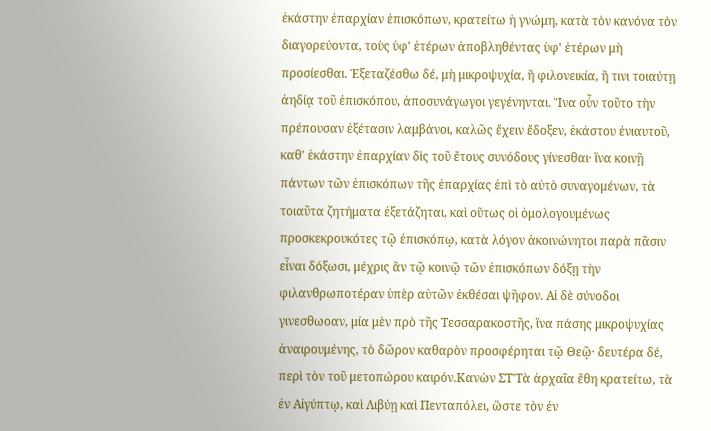ἑκάστην ἐπαρχίαν ἐπισκόπων, κρατείτω ἡ γνώμη, κατὰ τὸν κανόνα τὸν διαγορεύοντα, τοὺς ὑφ' ἑτέρων ἀποβληθέντας ὑφ' ἑτέρων μὴ προσίεσθαι. Ἐξεταζέσθω δέ, μὴ μικροψυχία, ἢ φιλονεικία, ἤ τινι τοιαύτῃ ἀηδίᾳ τοῦ ἐπισκόπου, ἀποσυνάγωγοι γεγένηνται. Ἵνα οὖν τοῦτο τὴν πρέπουσαν ἐξέτασιν λαμβάνοι, καλῶς ἔχειν ἔδοξεν, ἑκάστου ἐνιαυτοῦ, καθ' ἑκάστην ἐπαρχίαν δὶς τοῦ ἔτους συνόδους γίνεσθαι· ἵνα κοινῇ πάντων τῶν ἐπισκόπων τῆς ἐπαρχίας ἐπὶ τὸ αὐτὸ συναγομένων, τὰ τοιαῦτα ζητήματα ἐξετάζηται, καὶ οὕτως οἱ ὁμολογουμένως προσκεκρουκότες τῷ ἐπισκόπῳ, κατὰ λόγον ἀκοινώνητοι παρὰ πᾶσιν εἶναι δόξωσι, μέχρις ἂν τῷ κοινῷ τῶν ἐπισκόπων δόξῃ τὴν φιλανθρωποτέραν ὑπὲρ αὐτῶν ἐκθέσαι ψῆφον. Αἱ δὲ σύνοδοι γινεσθωοαν, μία μὲν πρὸ τῆς Τεσσαρακοστῆς, ἵνα πάσης μικροψυχίας ἀναιρουμένης, τὸ δῶρον καθαρὸν προσφέρηται τῷ Θεῷ· δευτέρα δέ, περὶ τὸν τοῦ μετοπώρου καιρόν.Κανὼν ΣΤ'Τὰ ἀρχαῖα ἔθη κρατείτω, τὰ ἐν Αἰγύπτῳ, καὶ Λιβύῃ καὶ Πενταπόλει, ὥστε τὸν ἐν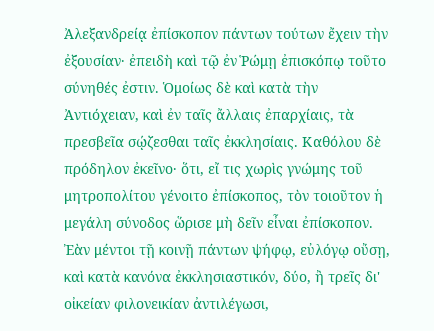Ἀλεξανδρείᾳ ἐπίσκοπον πάντων τούτων ἔχειν τὴν ἐξουσίαν· ἐπειδὴ καὶ τῷ ἐν Ῥώμῃ ἐπισκόπῳ τοῦτο σύνηθές ἐστιν. Ὁμοίως δὲ καὶ κατὰ τὴν Ἀντιόχειαν, καὶ ἐν ταῖς ἄλλαις ἐπαρχίαις, τὰ πρεσβεῖα σῴζεσθαι ταῖς ἐκκλησίαις. Καθόλου δὲ πρόδηλον ἐκεῖνο· ὅτι, εἴ τις χωρὶς γνώμης τοῦ μητροπολίτου γένοιτο ἐπίσκοπος, τὸν τοιοῦτον ἡ μεγάλη σύνοδος ὥρισε μὴ δεῖν εἶναι ἐπίσκοπον. Ἐὰν μέντοι τῇ κοινῇ πάντων ψήφῳ, εὐλόγῳ οὔσῃ, καὶ κατὰ κανόνα ἐκκλησιαστικόν, δύο, ἢ τρεῖς δι' οἰκείαν φιλονεικίαν ἀντιλέγωσι,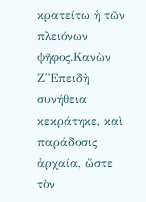κρατείτω ἡ τῶν πλειόνων ψῆφος.Κανὼν Ζ'Ἐπειδὴ συνήθεια κεκράτηκε, καὶ παράδοσις ἀρχαία, ὥστε τὸν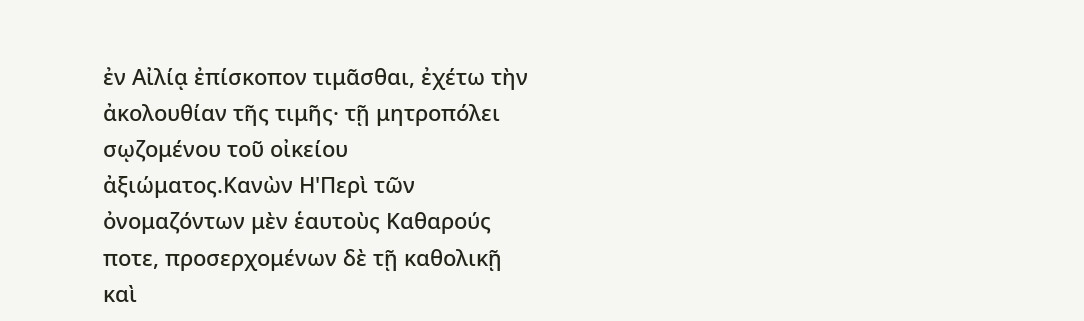ἐν Αἰλίᾳ ἐπίσκοπον τιμᾶσθαι, ἐχέτω τὴν ἀκολουθίαν τῆς τιμῆς· τῇ μητροπόλει σῳζομένου τοῦ οἰκείου ἀξιώματος.Κανὼν Η'Περὶ τῶν ὀνομαζόντων μὲν ἑαυτοὺς Καθαρούς ποτε, προσερχομένων δὲ τῇ καθολικῇ καὶ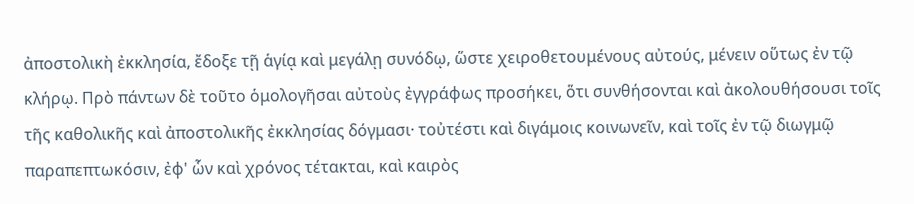ἀποστολικὴ ἐκκλησία, ἔδοξε τῇ ἁγίᾳ καὶ μεγάλῃ συνόδῳ, ὥστε χειροθετουμένους αὐτούς, μένειν οὕτως ἐν τῷ κλήρῳ. Πρὸ πάντων δὲ τοῦτο ὁμολογῆσαι αὐτοὺς ἐγγράφως προσήκει, ὅτι συνθήσονται καὶ ἀκολουθήσουσι τοῖς τῆς καθολικῆς καὶ ἀποστολικῆς ἐκκλησίας δόγμασι· τοὐτέστι καὶ διγάμοις κοινωνεῖν, καὶ τοῖς ἐν τῷ διωγμῷ παραπεπτωκόσιν, ἐφ' ὧν καὶ χρόνος τέτακται, καὶ καιρὸς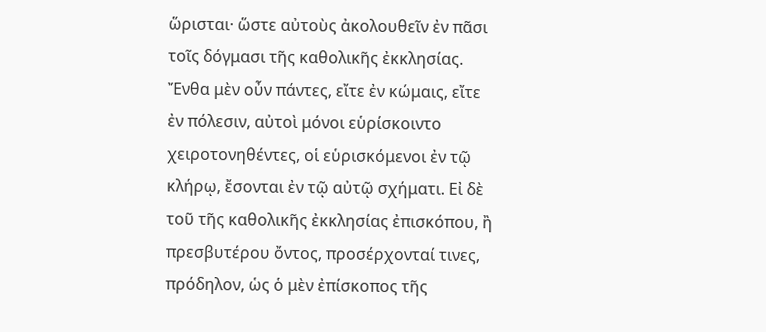ὥρισται· ὥστε αὐτοὺς ἀκολουθεῖν ἐν πᾶσι τοῖς δόγμασι τῆς καθολικῆς ἐκκλησίας. Ἔνθα μὲν οὖν πάντες, εἴτε ἐν κώμαις, εἴτε ἐν πόλεσιν, αὐτοὶ μόνοι εὑρίσκοιντο χειροτονηθέντες, οἱ εὑρισκόμενοι ἐν τῷ κλήρῳ, ἔσονται ἐν τῷ αὐτῷ σχήματι. Εἰ δὲ τοῦ τῆς καθολικῆς ἐκκλησίας ἐπισκόπου, ἢ πρεσβυτέρου ὄντος, προσέρχονταί τινες, πρόδηλον, ὡς ὁ μὲν ἐπίσκοπος τῆς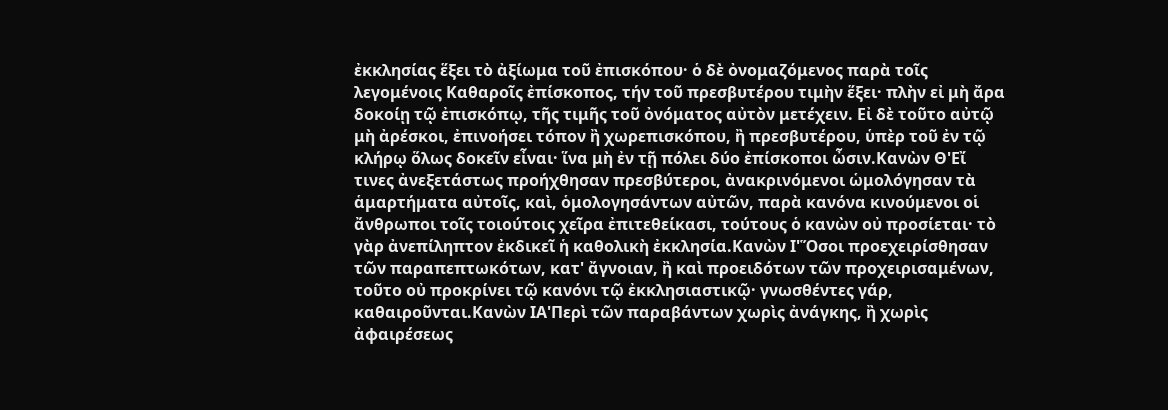ἐκκλησίας ἕξει τὸ ἀξίωμα τοῦ ἐπισκόπου· ὁ δὲ ὀνομαζόμενος παρὰ τοῖς λεγομένοις Καθαροῖς ἐπίσκοπος, τήν τοῦ πρεσβυτέρου τιμὴν ἕξει· πλὴν εἰ μὴ ἄρα δοκοίῃ τῷ ἐπισκόπῳ, τῆς τιμῆς τοῦ ὀνόματος αὐτὸν μετέχειν. Εἰ δὲ τοῦτο αὐτῷ μὴ ἀρέσκοι, ἐπινοήσει τόπον ἢ χωρεπισκόπου, ἢ πρεσβυτέρου, ὑπὲρ τοῦ ἐν τῷ κλήρῳ ὅλως δοκεῖν εἶναι· ἵνα μὴ ἐν τῇ πόλει δύο ἐπίσκοποι ὦσιν.Κανὼν Θ'Εἴ τινες ἀνεξετάστως προήχθησαν πρεσβύτεροι, ἀνακρινόμενοι ὡμολόγησαν τὰ ἁμαρτήματα αὐτοῖς, καὶ, ὁμολογησάντων αὐτῶν, παρὰ κανόνα κινούμενοι οἱ ἄνθρωποι τοῖς τοιούτοις χεῖρα ἐπιτεθείκασι, τούτους ὁ κανὼν οὐ προσίεται· τὸ γὰρ ἀνεπίληπτον ἐκδικεῖ ἡ καθολικὴ ἐκκλησία.Κανὼν Ι'Ὅσοι προεχειρίσθησαν τῶν παραπεπτωκότων, κατ' ἄγνοιαν, ἢ καὶ προειδότων τῶν προχειρισαμένων, τοῦτο οὐ προκρίνει τῷ κανόνι τῷ ἐκκλησιαστικῷ· γνωσθέντες γάρ, καθαιροῦνται.Κανὼν ΙΑ'Περὶ τῶν παραβάντων χωρὶς ἀνάγκης, ἢ χωρὶς ἀφαιρέσεως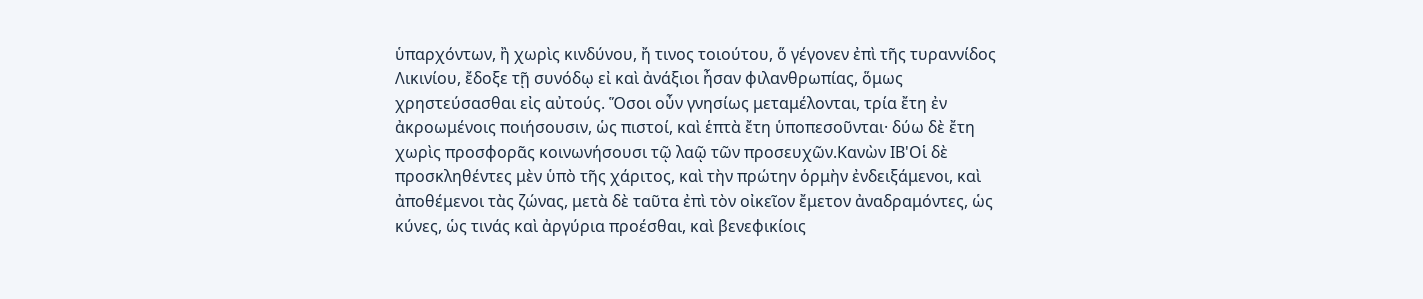ὑπαρχόντων, ἢ χωρὶς κινδύνου, ἤ τινος τοιούτου, ὅ γέγονεν ἐπὶ τῆς τυραννίδος Λικινίου, ἔδοξε τῇ συνόδῳ εἰ καὶ ἀνάξιοι ἦσαν φιλανθρωπίας, ὅμως χρηστεύσασθαι εἰς αὐτούς. Ὅσοι οὖν γνησίως μεταμέλονται, τρία ἔτη ἐν ἀκροωμένοις ποιήσουσιν, ὡς πιστοί, καὶ ἑπτὰ ἔτη ὑποπεσοῦνται· δύω δὲ ἔτη χωρὶς προσφορᾶς κοινωνήσουσι τῷ λαῷ τῶν προσευχῶν.Κανὼν ΙΒ'Οἱ δὲ προσκληθέντες μὲν ὑπὸ τῆς χάριτος, καὶ τὴν πρώτην ὁρμὴν ἐνδειξάμενοι, καὶ ἀποθέμενοι τὰς ζώνας, μετὰ δὲ ταῦτα ἐπὶ τὸν οἰκεῖον ἔμετον ἀναδραμόντες, ὡς κύνες, ὡς τινάς καὶ ἀργύρια προέσθαι, καὶ βενεφικίοις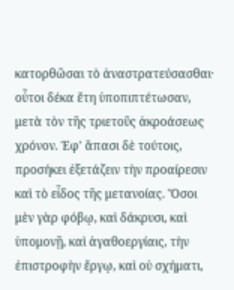κατορθῶσαι τὸ ἀναστρατεύσασθαι· οὗτοι δέκα ἔτη ὑποπιπτέτωσαν, μετὰ τὸν τῆς τριετοῦς ἀκροάσεως χρόνον. Ἐφ' ἅπασι δὲ τούτοις, προσήκει ἐξετάζειν τὴν προαίρεσιν καὶ τὸ εἶδος τῆς μετανοίας. Ὅσοι μὲν γὰρ φόβῳ, καὶ δάκρυσι, καὶ ὑπομονῇ, καὶ ἀγαθοεργίαις, τὴν ἐπιστροφὴν ἔργῳ, καὶ οὐ σχήματι,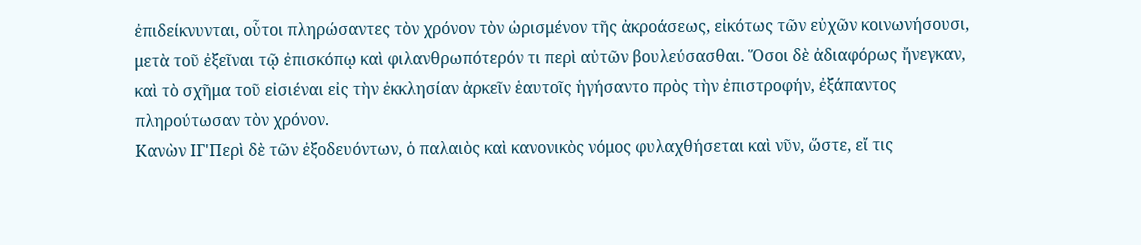ἐπιδείκνυνται, οὗτοι πληρώσαντες τὸν χρόνον τὸν ὡρισμένον τῆς ἀκροάσεως, εἰκότως τῶν εὐχῶν κοινωνήσουσι, μετὰ τοῦ ἐξεῖναι τῷ ἐπισκόπῳ καὶ φιλανθρωπότερόν τι περὶ αὐτῶν βουλεύσασθαι. Ὅσοι δὲ ἀδιαφόρως ἤνεγκαν, καὶ τὸ σχῆμα τοῦ εἰσιέναι εἰς τὴν ἐκκλησίαν ἀρκεῖν ἑαυτοῖς ἡγήσαντο πρὸς τὴν ἐπιστροφήν, ἐξάπαντος πληρούτωσαν τὸν χρόνον.
Κανὼν ΙΓ'Περὶ δὲ τῶν ἐξοδευόντων, ὁ παλαιὸς καὶ κανονικὸς νόμος φυλαχθήσεται καὶ νῦν, ὥστε, εἴ τις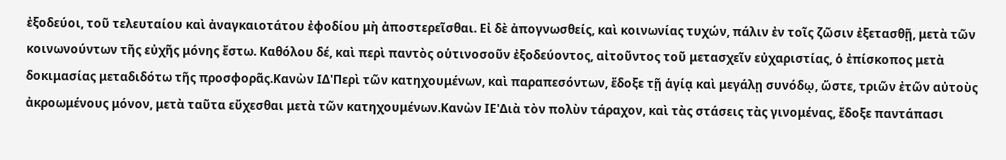ἐξοδεύοι, τοῦ τελευταίου καὶ ἀναγκαιοτάτου ἐφοδίου μὴ ἀποστερεῖσθαι. Εἰ δὲ ἀπογνωσθείς, καὶ κοινωνίας τυχών, πάλιν ἐν τοῖς ζῶσιν ἐξετασθῇ, μετὰ τῶν κοινωνούντων τῆς εὐχῆς μόνης ἔστω. Καθόλου δέ, καὶ περὶ παντὸς οὑτινοσοῦν ἐξοδεύοντος, αἰτοῦντος τοῦ μετασχεῖν εὐχαριστίας, ὁ ἐπίσκοπος μετὰ δοκιμασίας μεταδιδότω τῆς προσφορᾶς.Κανὼν ΙΔ'Περὶ τῶν κατηχουμένων, καὶ παραπεσόντων, ἔδοξε τῇ ἁγίᾳ καὶ μεγάλῃ συνόδῳ, ὥστε, τριῶν ἐτῶν αὐτοὺς ἀκροωμένους μόνον, μετὰ ταῦτα εὔχεσθαι μετὰ τῶν κατηχουμένων.Κανὼν ΙΕ'Διὰ τὸν πολὺν τάραχον, καὶ τὰς στάσεις τὰς γινομένας, ἔδοξε παντάπασι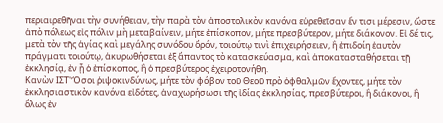περιαιρεθῆναι τὴν συνήθειαν, τὴν παρὰ τὸν ἀποστολικὸν κανόνα εὑρεθεῖσαν ἔν τισι μέρεσιν, ὥστε ἀπὸ πόλεως εἰς πόλιν μὴ μεταβαίνειν, μήτε ἐπίσκοπον, μήτε πρεσβύτερον, μήτε διάκονον. Εἰ δέ τις, μετὰ τὸν τῆς ἁγίας καὶ μεγάλης συνόδου ὅρόν, τοιούτῳ τινὶ ἐπιχειρήσειεν, ἢ ἐπιδοίη ἑαυτὸν πράγματι τοιούτῳ, ἀκυρωθήσεται ἐξ ἅπαντος τὸ κατασκεύασμα, καὶ ἀποκατασταθήσεται τῇ ἐκκλησίᾳ, ἐν ᾗ ὁ ἐπίσκοπος, ἢ ὁ πρεσβύτερος ἐχειροτονήθη.
Κανὼν ΙΣΤ'Ὅσοι ῥιψοκινδύνως, μήτε τὸν φόβον τοῦ Θεοῦ πρὸ ὀφθαλμῶν ἔχοντες, μήτε τὸν ἐκκλησιαστικὸν κανόνα εἰδότες, ἀναχωρήσωσι τῆς ἰδίας ἐκκλησίας, πρεσβύτεροι, ἢ διάκονοι, ἢ ὅλως ἐν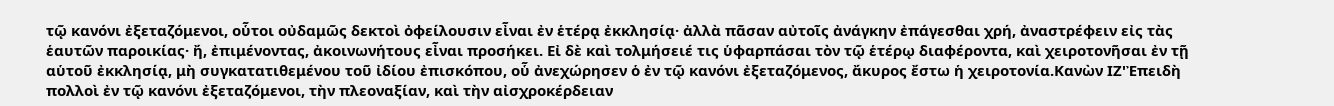τῷ κανόνι ἐξεταζόμενοι, οὗτοι οὐδαμῶς δεκτοὶ ὀφείλουσιν εἶναι ἐν ἑτέρᾳ ἐκκλησίᾳ· ἀλλὰ πᾶσαν αὐτοῖς ἀνάγκην ἐπάγεσθαι χρή, ἀναστρέφειν εἰς τὰς ἑαυτῶν παροικίας· ἤ, ἐπιμένοντας, ἀκοινωνήτους εἶναι προσήκει. Εἰ δὲ καὶ τολμήσειέ τις ὑφαρπάσαι τὸν τῷ ἑτέρῳ διαφέροντα, καὶ χειροτονῆσαι ἐν τῇ αὑτοῦ ἐκκλησίᾳ, μὴ συγκατατιθεμένου τοῦ ἰδίου ἐπισκόπου, οὗ ἀνεχώρησεν ὁ ἐν τῷ κανόνι ἐξεταζόμενος, ἄκυρος ἔστω ἡ χειροτονία.Κανὼν ΙΖ'Ἐπειδὴ πολλοὶ ἐν τῷ κανόνι ἐξεταζόμενοι, τὴν πλεοναξίαν, καὶ τὴν αἰσχροκέρδειαν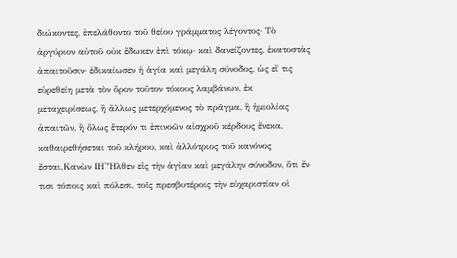διώκοντες, ἐπελάθοντο τοῦ θείου γράμματος λέγοντος· Τὸ ἀργύριον αὐτοῦ οὐκ ἔδωκεν ἐπὶ τόκῳ· καὶ δανείζοντες, ἑκατοστὰς ἀπαιτοῦσιν· ἐδικαίωσεν ἡ ἁγία καὶ μεγάλη σύνοδος, ὡς εἴ τις εὑρεθείη μετὰ τὸν ὅρον τοῦτον τόκους λαμβάνων, ἐκ μεταχειρίσεως, ἢ ἄλλως μετερχόμενος τὸ πρᾶγμα, ἢ ἡμιολίας ἀπαιτῶν, ἢ ὅλως ἕτερόν τι ἐπινοῶν αἰσχροῦ κέρδους ἔνεκα, καθαιρεθήσεται τοῦ κλήρου, καὶ ἀλλότριος τοῦ κανόνος ἔσται.Κανὼν ΙΗ'Ἦλθεν εἰς τὴν ἁγίαν καὶ μεγάλην σύνοδον, ὅτι ἔν τισι τόποις καὶ πόλεσι, τοῖς πρεσβυτέροις τὴν εὐχαριστίαν οἱ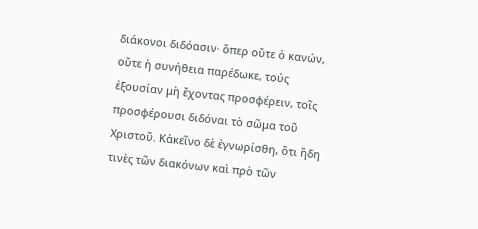διάκονοι διδόασιν· ὅπερ οὔτε ὁ κανών, οὔτε ἡ συνήθεια παρέδωκε, τούς ἐξουσίαν μὴ ἔχοντας προσφέρειν, τοῖς προσφέρουσι διδόναι τὸ σῶμα τοῦ Χριστοῦ. Κἀκεῖνο δὲ ἐγνωρίσθη, ὅτι ἤδη τινὲς τῶν διακόνων καὶ πρὸ τῶν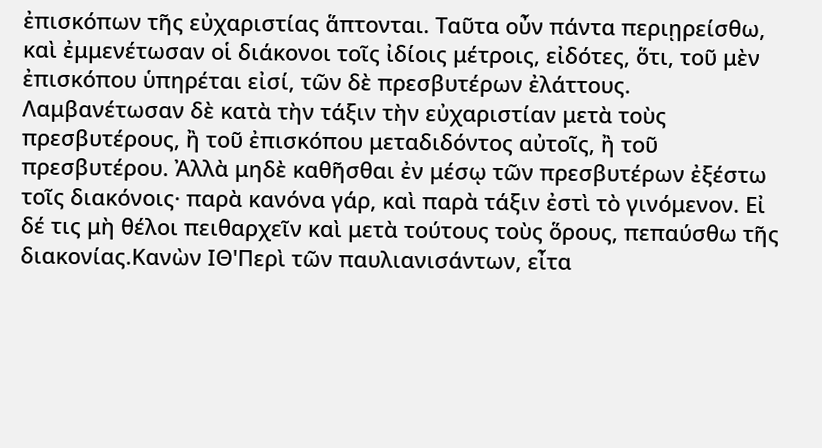ἐπισκόπων τῆς εὐχαριστίας ἅπτονται. Ταῦτα οὖν πάντα περιῃρείσθω, καὶ ἐμμενέτωσαν οἱ διάκονοι τοῖς ἰδίοις μέτροις, εἰδότες, ὅτι, τοῦ μὲν ἐπισκόπου ὑπηρέται εἰσί, τῶν δὲ πρεσβυτέρων ἐλάττους. Λαμβανέτωσαν δὲ κατὰ τὴν τάξιν τὴν εὐχαριστίαν μετὰ τοὺς πρεσβυτέρους, ἢ τοῦ ἐπισκόπου μεταδιδόντος αὐτοῖς, ἢ τοῦ πρεσβυτέρου. Ἀλλὰ μηδὲ καθῆσθαι ἐν μέσῳ τῶν πρεσβυτέρων ἐξέστω τοῖς διακόνοις· παρὰ κανόνα γάρ, καὶ παρὰ τάξιν ἐστὶ τὸ γινόμενον. Εἰ δέ τις μὴ θέλοι πειθαρχεῖν καὶ μετὰ τούτους τοὺς ὅρους, πεπαύσθω τῆς διακονίας.Κανὼν ΙΘ'Περὶ τῶν παυλιανισάντων, εἶτα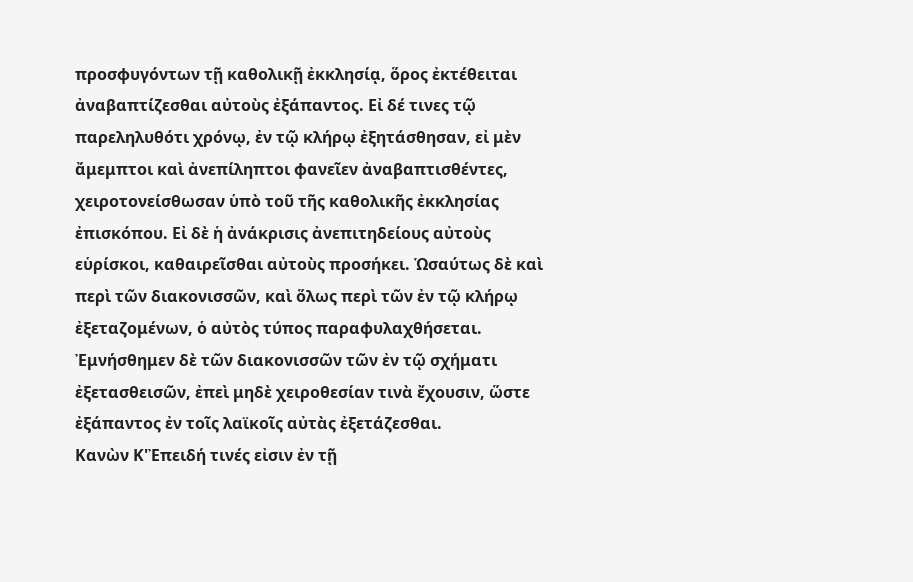προσφυγόντων τῇ καθολικῇ ἐκκλησίᾳ, ὅρος ἐκτέθειται ἀναβαπτίζεσθαι αὐτοὺς ἐξάπαντος. Εἰ δέ τινες τῷ παρεληλυθότι χρόνῳ, ἐν τῷ κλήρῳ ἐξητάσθησαν, εἰ μὲν ἄμεμπτοι καὶ ἀνεπίληπτοι φανεῖεν ἀναβαπτισθέντες, χειροτονείσθωσαν ὑπὸ τοῦ τῆς καθολικῆς ἐκκλησίας ἐπισκόπου. Εἰ δὲ ἡ ἀνάκρισις ἀνεπιτηδείους αὐτοὺς εὑρίσκοι, καθαιρεῖσθαι αὐτοὺς προσήκει. Ὡσαύτως δὲ καὶ περὶ τῶν διακονισσῶν, καὶ ὅλως περὶ τῶν ἐν τῷ κλήρῳ ἐξεταζομένων, ὁ αὐτὸς τύπος παραφυλαχθήσεται. Ἐμνήσθημεν δὲ τῶν διακονισσῶν τῶν ἐν τῷ σχήματι ἐξετασθεισῶν, ἐπεὶ μηδὲ χειροθεσίαν τινὰ ἔχουσιν, ὥστε ἐξάπαντος ἐν τοῖς λαϊκοῖς αὐτὰς ἐξετάζεσθαι.
Κανὼν Κ'Ἐπειδή τινές εἰσιν ἐν τῇ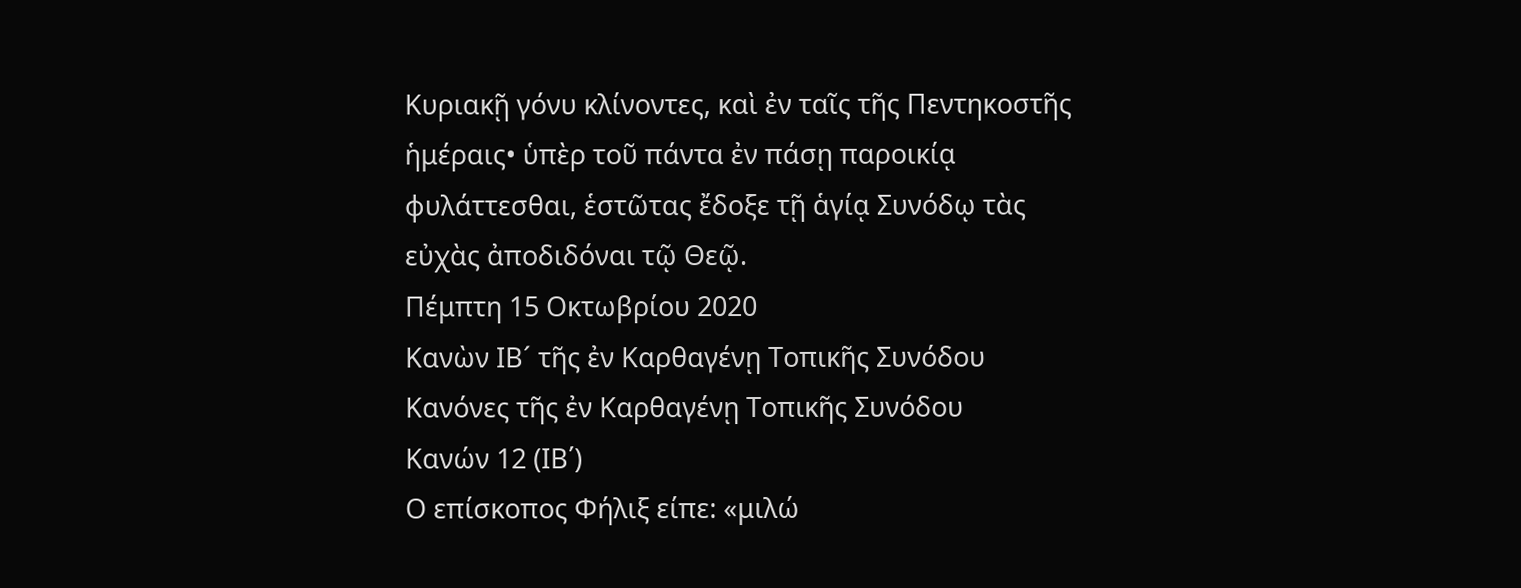Κυριακῇ γόνυ κλίνοντες, καὶ ἐν ταῖς τῆς Πεντηκοστῆς ἡμέραις• ὑπὲρ τοῦ πάντα ἐν πάσῃ παροικίᾳ φυλάττεσθαι, ἑστῶτας ἔδοξε τῇ ἁγίᾳ Συνόδῳ τὰς εὐχὰς ἀποδιδόναι τῷ Θεῷ.
Πέμπτη 15 Οκτωβρίου 2020
Κανὼν ΙΒ´ τῆς ἐν Καρθαγένῃ Τοπικῆς Συνόδου
Κανόνες τῆς ἐν Καρθαγένῃ Τοπικῆς Συνόδου
Κανών 12 (ΙΒ΄)
Ο επίσκοπος Φήλιξ είπε: «μιλώ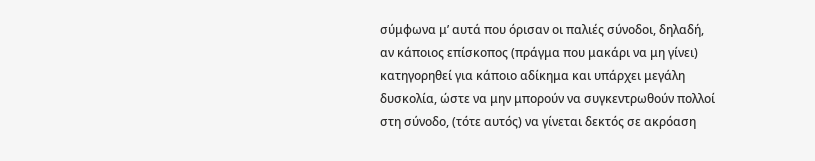σύμφωνα μ’ αυτά που όρισαν οι παλιές σύνοδοι, δηλαδή, αν κάποιος επίσκοπος (πράγμα που μακάρι να μη γίνει) κατηγορηθεί για κάποιο αδίκημα και υπάρχει μεγάλη δυσκολία, ώστε να μην μπορούν να συγκεντρωθούν πολλοί στη σύνοδο, (τότε αυτός) να γίνεται δεκτός σε ακρόαση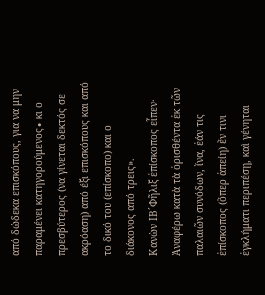από δώδεκα επισκόπους, για να μην παραμένει κατηγορούμενος∙ κι ο πρεσβύτερος (να γίνεται δεκτός σε ακρόαση) από έξι επισκόπους και από το δικό του (επίσκοπο) και ο διάκονος από τρεις».
Κανὼν ΙΒ´Φῆλιξ ἐπίσκοπος εἶπεν· Ἀναφέρω κατὰ τὰ ὁρισθέντα ἐκ τῶν παλαιῶν συνόδων, ἵνα, ἐάν τις ἐπίσκοπος (ὅπερ ἀπείη) ἔν τινι ἐγκλήματι περιπέσῃ, καὶ γένηται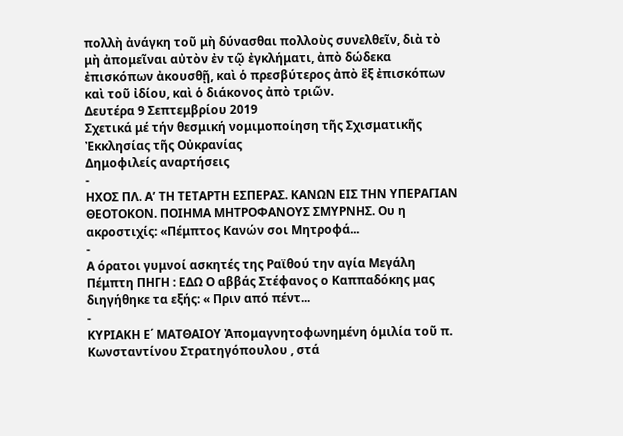πολλὴ ἀνάγκη τοῦ μὴ δύνασθαι πολλοὺς συνελθεῖν, διὰ τὸ μὴ ἀπομεῖναι αὐτὸν ἐν τῷ ἐγκλήματι, ἀπὸ δώδεκα ἐπισκόπων ἀκουσθῇ, καὶ ὁ πρεσβύτερος ἀπὸ ἓξ ἐπισκόπων καὶ τοῦ ἰδίου, καὶ ὁ διάκονος ἀπὸ τριῶν.
Δευτέρα 9 Σεπτεμβρίου 2019
Σχετικά μέ τήν θεσμική νομιμοποίηση τῆς Σχισματικῆς Ἐκκλησίας τῆς Οὐκρανίας
Δημοφιλείς αναρτήσεις
-
ΗΧΟΣ ΠΛ. Α’ ΤΗ ΤΕΤΑΡΤΗ ΕΣΠΕΡΑΣ. ΚΑΝΩΝ ΕΙΣ ΤΗΝ ΥΠΕΡΑΓΙΑΝ ΘΕΟΤΟΚΟΝ. ΠΟΙΗΜΑ ΜΗΤΡΟΦΑΝΟΥΣ ΣΜΥΡΝΗΣ. Ου η ακροστιχίς: «Πέμπτος Κανών σοι Μητροφά...
-
Α όρατοι γυμνοί ασκητές της Ραϊθού την αγία Μεγάλη Πέμπτη ΠΗΓΗ : ΕΔΩ Ο αββάς Στέφανος ο Καππαδόκης μας διηγήθηκε τα εξής: « Πριν από πέντ...
-
ΚΥΡΙΑΚΗ Ε΄ ΜΑΤΘΑΙΟΥ Ἀπομαγνητοφωνημένη ὁμιλία τοῦ π. Κωνσταντίνου Στρατηγόπουλου , στά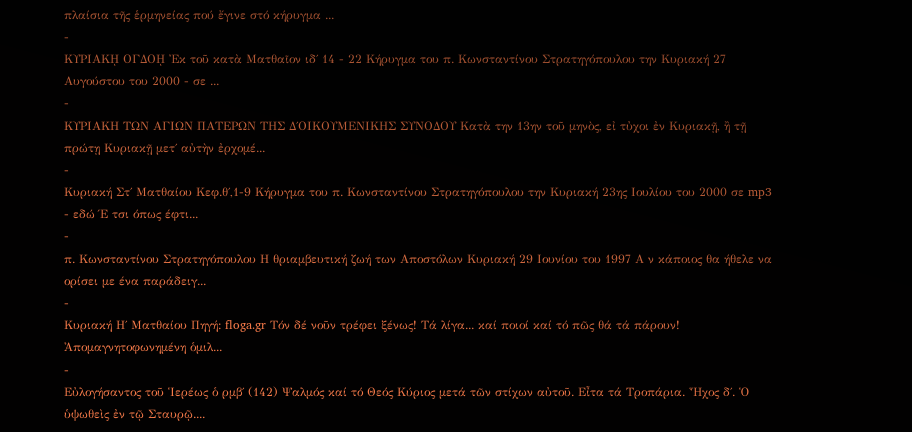πλαίσια τῆς ἑρμηνείας πού ἔγινε στό κήρυγμα ...
-
ΚΥΡΙΑΚῌ ΟΓΔΟῌ Ἐκ τοῦ κατὰ Ματθαῖον ιδ΄ 14 - 22 Κήρυγμα του π. Κωνσταντίνου Στρατηγόπουλου την Κυριακή 27 Αυγούστου του 2000 - σε ...
-
ΚΥΡΙΑΚΗ ΤΩΝ ΑΓΙΩΝ ΠΑΤΕΡΩΝ ΤΗΣ Δ΄ΟΙΚΟΥΜΕΝΙΚΗΣ ΣΥΝΟΔΟΥ Κατὰ την 13ην τοῦ μηνὸς, εἰ τὐχοι ἐν Κυριακῇ, ἢ τῇ πρώτῃ Κυριακῇ μετ΄ αὐτὴν ἐρχομέ...
-
Κυριακή Στ΄ Ματθαίου Κεφ.θ΄,1-9 Κήρυγμα του π. Κωνσταντίνου Στρατηγόπουλου την Κυριακή 23ης Ιουλίου του 2000 σε mp3 - εδώ Έ τσι όπως έφτι...
-
π. Κωνσταντίνου Στρατηγόπουλου Η θριαμβευτική ζωή των Αποστόλων Κυριακή 29 Ιουνίου του 1997 Α ν κάποιος θα ήθελε να ορίσει με ένα παράδειγ...
-
Κυριακή Η΄ Ματθαίου Πηγή: floga.gr Τόν δέ νοῦν τρέφει ξένως! Τά λίγα... καί ποιοί καί τό πῶς θά τά πάρουν! Ἀπομαγνητοφωνημένη ὁμιλ...
-
Εὐλογήσαντος τοῦ Ἱερέως ὁ ρμβ΄ (142) Ψαλμός καί τό Θεός Κύριος μετά τῶν στίχων αὐτοῦ. Εἶτα τά Τροπάρια. Ἦχος δ΄. Ὁ ὑψωθεὶς ἐν τῷ Σταυρῷ....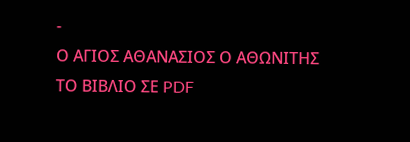-
Ο ΑΓΙΟΣ ΑΘΑΝΑΣΙΟΣ Ο ΑΘΩΝΙΤΗΣ ΤΟ ΒΙΒΛΙΟ ΣΕ PDF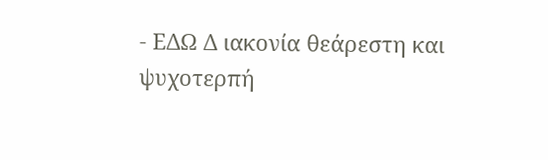- ΕΔΩ Δ ιακονία θεάρεστη και ψυχοτερπή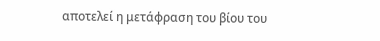αποτελεί η μετάφραση του βίου του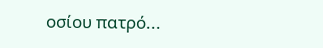οσίου πατρό...